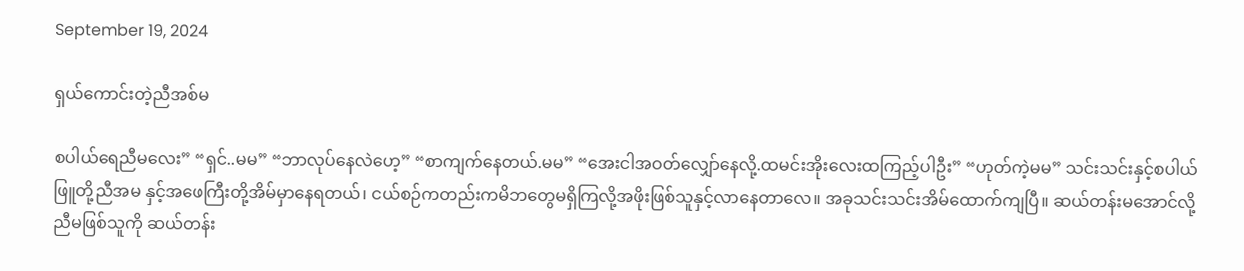September 19, 2024

ရှယ်ကောင်းတဲ့ညီအစ်မ

စပါယ်ရေညီမလေး” “ရှင်..မမ” “ဘာလုပ်နေလဲဟေ့” “စာကျက်နေတယ်.မမ” “အေးငါအဝတ်လျှော်နေလို့.ထမင်းအိုးလေးထကြည့်ပါဦး” “ဟုတ်ကဲ့မမ” သင်းသင်းနှင့်စပါယ်ဖြူတို့ညီအမ နှင့်အဖေကြီးတို့အိမ်မှာနေရတယ်၊ ငယ်စဉ်ကတည်းကမိဘတွေမရှိကြလို့အဖိုးဖြစ်သူနှင့်လာနေတာလေ။ အခုသင်းသင်းအိမ်ထောက်ကျပြီ။ ဆယ်တန်းမအောင်လို့ညီမဖြစ်သူကို ဆယ်တန်း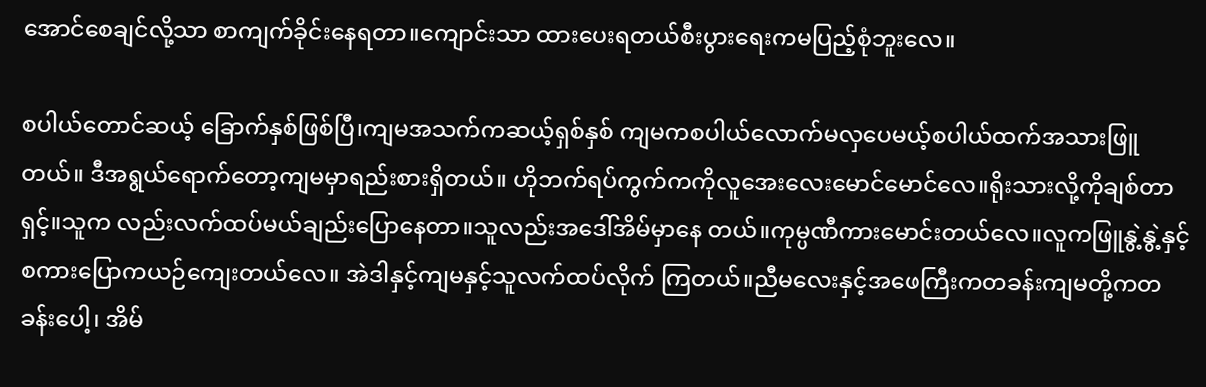အောင်စေချင်လို့သာ စာကျက်ခိုင်းနေရတာ။ကျောင်းသာ ထားပေးရတယ်စီးပွားရေးကမပြည့်စုံဘူးလေ။

စပါယ်တောင်ဆယ့် ခြောက်နှစ်ဖြစ်ပြီ၊ကျမအသက်ကဆယ့်ရှစ်နှစ် ကျမကစပါယ်လောက်မလှပေမယ့်စပါယ်ထက်အသားဖြူတယ်။ ဒီအရွယ်ရောက်တော့ကျမမှာရည်းစားရှိတယ်။ ဟိုဘက်ရပ်ကွက်ကကိုလူအေးလေးမောင်မောင်လေ။ရိုးသားလို့ကိုချစ်တာရှင့်။သူက လည်းလက်ထပ်မယ်ချည်းပြောနေတာ။သူလည်းအဒေါ်အိမ်မှာနေ တယ်။ကုမ္ပဏီကားမောင်းတယ်လေ။လူကဖြူနွဲ့နွဲ့နှင့်စကားပြောကယဉ်ကျေးတယ်လေ။ အဲဒါနှင့်ကျမနှင့်သူလက်ထပ်လိုက် ကြတယ်။ညီမလေးနှင့်အဖေကြီးကတခန်းကျမတို့ကတခန်းပေါ့၊ အိမ်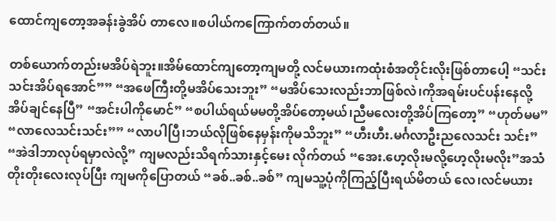ထောင်ကျတော့အခန်းခွဲအိပ် တာလေ။စပါယ်ကကြောက်တတ်တယ်။

တစ်ယောက်တည်းမအိပ်ရဲဘူး။အိမ်ထောင်ကျတော့ကျမတို့ လင်မယားကထုံးစံအတိုင်းလိုးဖြစ်တာပေါ့ “သင်းသင်းအိပ်ရအောင်”” “အဖေကြီးတို့မအိပ်သေးဘူး” “မအိပ်သေးလည်းဘာဖြစ်လဲ၊ကိုအရမ်းပင်ပန်းနေလို့အိပ်ချင်နေပြီ” “အင်းပါကိုမောင်” “စပါယ်ရယ်မမတို့အိပ်တော့မယ်၊ညီမလေးတို့အိပ်ကြတော့” “ဟုတ်မမ” “လာလေသင်းသင်း”” “လာပါပြီ၊ဘယ်လိုဖြစ်နေမှန်းကိုမသိဘူး” “ဟီးဟီး.မင်္ဂလာဦးညလေသင်း သင်း” “အဲဒါဘာလုပ်ရမှာလဲလို့” ကျမလည်းသိရက်သားနှင့်မေး လိုက်တယ် “အေး.ဟေ့လိုးမလို့ဟေ့လိုးမလိုး”အသံတိုးတိုးလေးလုပ်ပြီး ကျမကိုပြောတယ် “ခစ်..ခစ်..ခစ်” ကျမသူ့ပုံကိုကြည့်ပြီးရယ်မိတယ် လေ၊လင်မယား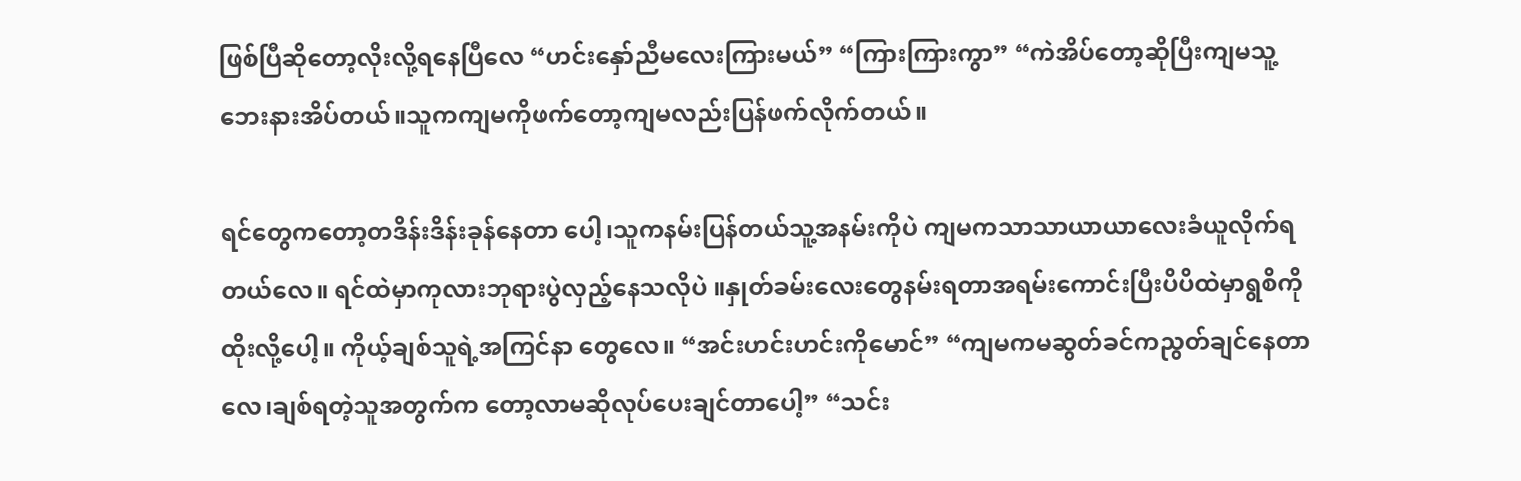ဖြစ်ပြီဆိုတော့လိုးလို့ရနေပြီလေ “ဟင်းနှော်ညီမလေးကြားမယ်” “ကြားကြားကွာ” “ကဲအိပ်တော့ဆိုပြီးကျမသူ့ဘေးနားအိပ်တယ်။သူကကျမကိုဖက်တော့ကျမလည်းပြန်ဖက်လိုက်တယ်။

ရင်တွေကတော့တဒိန်းဒိန်းခုန်နေတာ ပေါ့၊သူကနမ်းပြန်တယ်သူ့အနမ်းကိုပဲ ကျမကသာသာယာယာလေးခံယူလိုက်ရတယ်လေ။ ရင်ထဲမှာကုလားဘုရားပွဲလှည့်နေသလိုပဲ ။နှုတ်ခမ်းလေးတွေနမ်းရတာအရမ်းကောင်းပြီးပိပိထဲမှာရွစိကိုထိုးလို့ပေါ့။ ကိုယ့်ချစ်သူရဲ့အကြင်နာ တွေလေ။ “အင်းဟင်းဟင်းကိုမောင်” “ကျမကမဆွတ်ခင်ကညွတ်ချင်နေတာလေ၊ချစ်ရတဲ့သူအတွက်က တော့လာမဆိုလုပ်ပေးချင်တာပေါ့” “သင်း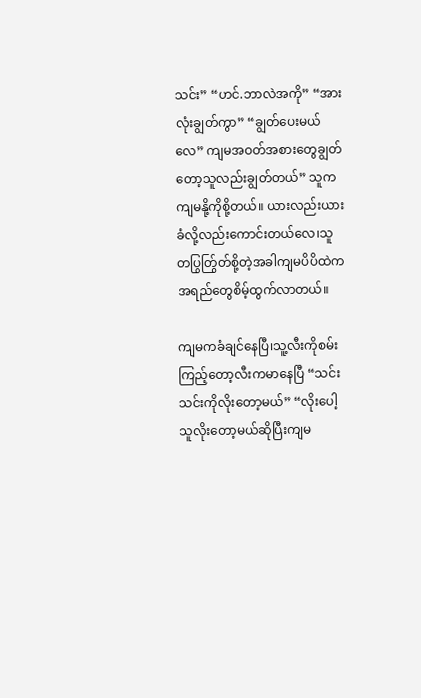သင်း” “ဟင်.ဘာလဲအကို” “အားလုံးချွတ်ကွာ” “ချွတ်ပေးမယ်လေ” ကျမအဝတ်အစားတွေချွတ်တော့သူလည်းချွတ်တယ်” သူကကျမနို့ကိုစို့တယ်။ ယားလည်းယားခံလို့လည်းကောင်းတယ်လေ၊သူတပြွတ်ြွတ်စို့တဲ့အခါကျမပိပိထဲကအရည်တွေစိမ့်ထွက်လာတယ်။

ကျမကခံချင်နေပြီ၊သူ့လီးကိုစမ်း ကြည့်တော့လီးကမာနေပြီ “သင်းသင်းကိုလိုးတော့မယ်” “လိုးပေါ့ သူလိုးတော့မယ်ဆိုပြီးကျမ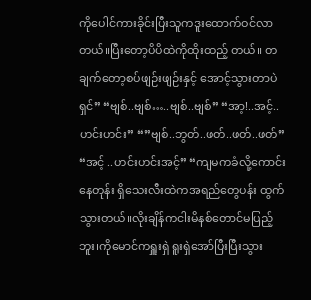ကိုပေါင်ကားခိုင်းပြီးသူကဒူးထောက်ဝင်လာတယ်။ပြီးတော့ပိပိထဲကိုထိုးထည့် တယ်။ တချက်တော့စပ်ဖျဉ်းဖျဉ်းနှင့် အောင့်သွားတာပဲရှင်” “ဗျစ်..ဗျစ်…..ဗျစ်..ဗျစ်” “အာ့!..အင့်..ဟင်းဟင်း” “”ဗျစ်..ဘွတ်..ဖတ်..ဖတ်..ဖတ်” “အင့် ..ဟင်းဟင်းအင့်” “ကျမကခံလို့ကောင်းနေတုန်း ရှိသေးလီးထဲကအရည်တွေပန်း ထွက်သွားတယ်။လိုးချိန်ကငါးမိနစ်တောင်မပြည့်ဘူး၊ကိုမောင်ကရှူးရှဲ ရူးရှဲအော်ပြီးပြီးသွား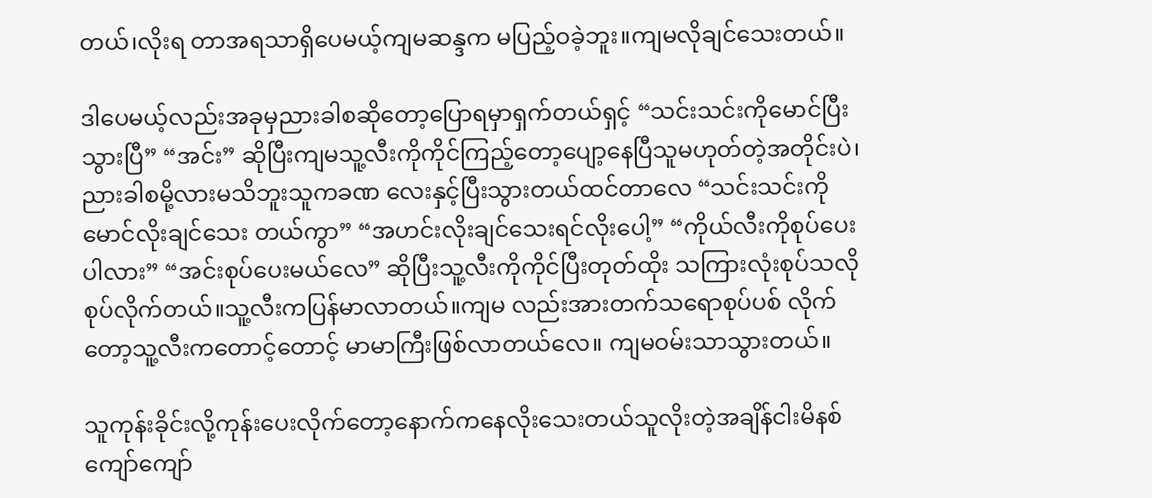တယ်၊လိုးရ တာအရသာရှိပေမယ့်ကျမဆန္ဒက မပြည့်ဝခဲ့ဘူး။ကျမလိုချင်သေးတယ်။

ဒါပေမယ့်လည်းအခုမှညားခါစဆိုတော့ပြောရမှာရှက်တယ်ရှင့် “သင်းသင်းကိုမောင်ပြီးသွားပြီ” “အင်း” ဆိုပြီးကျမသူ့လီးကိုကိုင်ကြည့်တော့ပျော့နေပြီသူမဟုတ်တဲ့အတိုင်းပဲ၊ ညားခါစမို့လားမသိဘူးသူကခဏ လေးနှင့်ပြီးသွားတယ်ထင်တာလေ “သင်းသင်းကိုမောင်လိုးချင်သေး တယ်ကွာ” “အဟင်းလိုးချင်သေးရင်လိုးပေါ့” “ကိုယ်လီးကိုစုပ်ပေးပါလား” “အင်းစုပ်ပေးမယ်လေ” ဆိုပြီးသူ့လီးကိုကိုင်ပြီးတုတ်ထိုး သကြားလုံးစုပ်သလိုစုပ်လိုက်တယ်။သူ့လီးကပြန်မာလာတယ်။ကျမ လည်းအားတက်သရောစုပ်ပစ် လိုက်တော့သူ့လီးကတောင့်တောင့် မာမာကြီးဖြစ်လာတယ်လေ။ ကျမဝမ်းသာသွားတယ်။

သူကုန်းခိုင်းလို့ကုန်းပေးလိုက်တော့နောက်ကနေလိုးသေးတယ်သူလိုးတဲ့အချိန်ငါးမိနစ်ကျော်ကျော်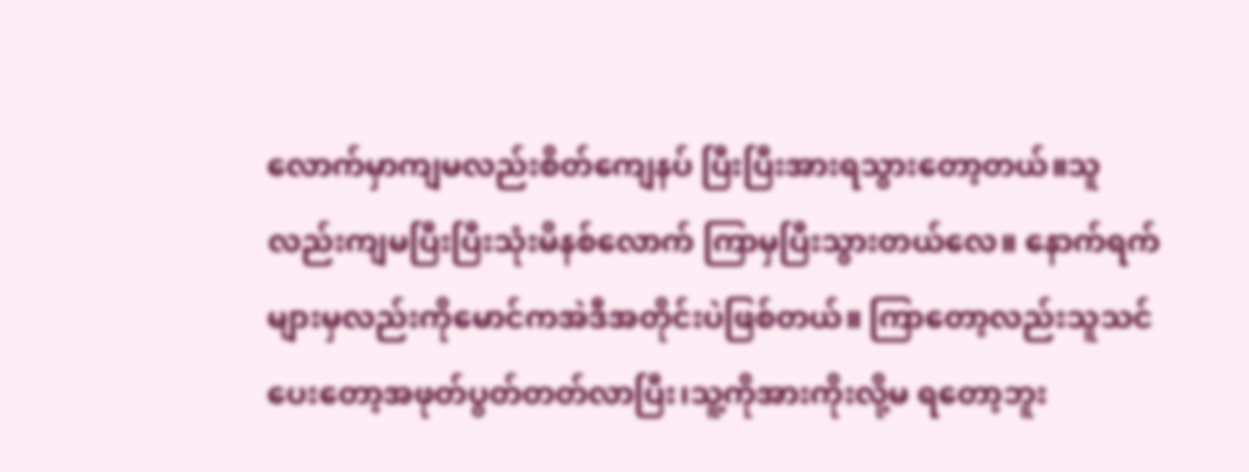လောက်မှာကျမလည်းစိတ်ကျေနပ် ပြီးပြီးအားရသွားတော့တယ်။သူ လည်းကျမပြီးပြီးသုံးမိနစ်လောက် ကြာမှပြီးသွားတယ်လေ။ နောက်ရက်များမှလည်းကိုမောင်ကအဲဒီအတိုင်းပဲဖြစ်တယ်။ ကြာတော့လည်းသူသင်ပေးတော့အဖုတ်ပွတ်တတ်လာပြီး၊သူ့ကိုအားကိုးလို့မ ရတော့ဘူး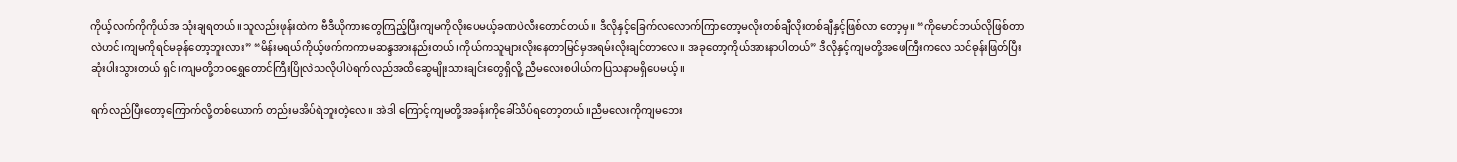ကိုယ့်လက်ကိုကိုယ်အ သုံးချရတယ်။သူလည်းဖုန်းထဲက ဗီဒီယိုကားတွေကြည့်ပြီးကျမကိုလိုးပေမယ့်ခဏပဲလီးတောင်တယ်။ ဒီလိုနှင့်ခြေက်လလောက်ကြာတော့မလိုးတစ်ချီလိုးတစ်ချီနှင့်ဖြစ်လာ တော့မှ။ “ကိုမောင်ဘယ်လိုဖြစ်တာလဲဟင်၊ကျမကိုရင်မခုန်တော့ဘူးလား” “မိန်းမရယ်ကိုယ့်ဖက်ကကာမဆန္ဒအားနည်းတယ်၊ကိုယ်ကသူများလိုးနေတာမြင်မှအရမ်းလိုးချင်တာလေ။ အခုတော့ကိုယ်အားနာပါတယ်” ဒီလိုနှင့်ကျမတို့အဖေကြီးကလေ သင်ဓုန်းဖြတ်ပြီးဆုံးပါးသွားတယ် ရှင်၊ကျမတို့ဘဝရွှေတောင်ကြီးပြိုလဲသလိုပါပဲရက်လည်အထိဆွေမျိုးသားချင်းတွေရှိလိူ့ ညီမလေးစပါယ်ကပြသနာမရှိပေမယ့်။

ရက်လည်ပြီးတော့ကြောက်လို့တစ်ယောက် တည်းမအိပ်ရဲဘူးတဲ့လေ။ အဲဒါ ကြောင့်ကျမတို့အခန်းကိုခေါ်သိပ်ရတော့တယ်။ညီမလေးကိုကျမဘေး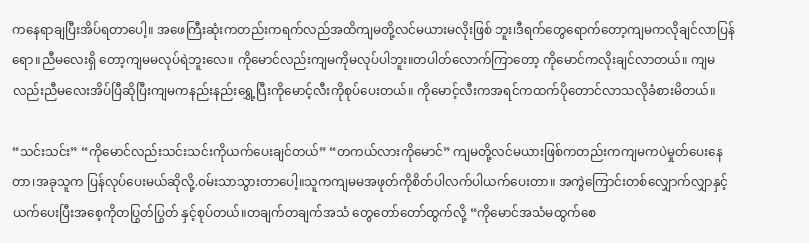ကနေရာချပြီးအိပ်ရတာပေါ့။ အဖေကြီးဆုံးကတည်းကရက်လည်အထိကျမတို့လင်မယားမလိုးဖြစ် ဘူး၊ဒီရက်တွေရောက်တော့ကျမကလိုချင်လာပြန်ရော။ညီမလေးရှိ တော့ကျမမလုပ်ရဲဘူးလေ။ ကိုမောင်လည်းကျမကိုမလုပ်ပါဘူး။တပါတ်လောက်ကြာတော့ ကိုမောင်ကလိုးချင်လာတယ်။ ကျမလည်းညီမလေးအိပ်ပြီဆိုပြီးကျမကနည်းနည်းရွှေ့ပြီးကိုမောင့်လီးကိုစုပ်ပေးတယ်။ ကိုမောင့်လီးကအရင်ကထက်ပိုတောင်လာသလိုခံစားမိတယ်။

“သင်းသင်း” “ကိုမောင်လည်းသင်းသင်းကိုယက်ပေးချင်တယ်” “တကယ်လားကိုမောင်” ကျမတို့လင်မယားဖြစ်ကတည်းကကျမကပဲမှုတ်ပေးနေတာ၊အခုသူက ပြန်လုပ်ပေးမယ်ဆိုလို့.ဝမ်းသာသွားတာပေါ့။သူကကျမမအဖုတ်ကိုစိတ်ပါလက်ပါယက်ပေးတာ။ အကွဲကြောင်းတစ်လျှောက်လျှာနှင့်ယက်ပေးပြီးအစေ့ကိုတပြွတ်ပြွတ် နှင့်စုပ်တယ်။တချက်တချက်အသံ တွေတော်တော်ထွက်လို့ “ကိုမောင်အသံမထွက်စေ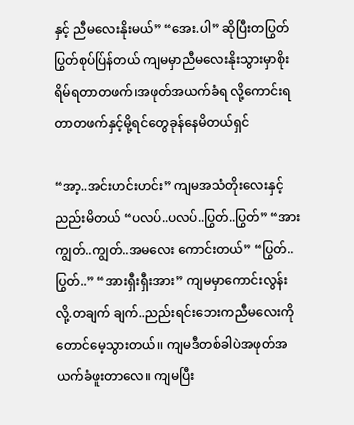နှင့် ညီမလေးနိုးမယ်” “အေး.ပါ” ဆိုပြီးတပြွတ်ပြွတ်စုပ်ပ်ြန်တယ် ကျမမှာညီမလေးနိုးသွားမှာစိုးရိမ်ရတာတဖက်၊အဖုတ်အယက်ခံရ လို့ကောင်းရတာတဖက်နှင့်မို့ရင်တွေခုန်နေမိတယ်ရှင်

“အာ့..အင်းဟင်းဟင်း” ကျမအသံတိုးလေးနှင့်ညည်းမိတယ် “ပလပ်..ပလပ်..ပြွတ်..ပြွတ်” “အားကျွတ်..ကျွတ်..အမလေး ကောင်းတယ်” “ပြွတ်..ပြွတ်..” “အားရှီးရှီးအား” ကျမမှာကောင်းလွန်းလို့.တချက် ချက်..ညည်းရင်းဘေးကညီမလေးကိုတောင်မေ့သွားတယ်၊၊ ကျမဒီတစ်ခါပဲအဖုတ်အယက်ခံဖူးတာလေ။ ကျမပြီး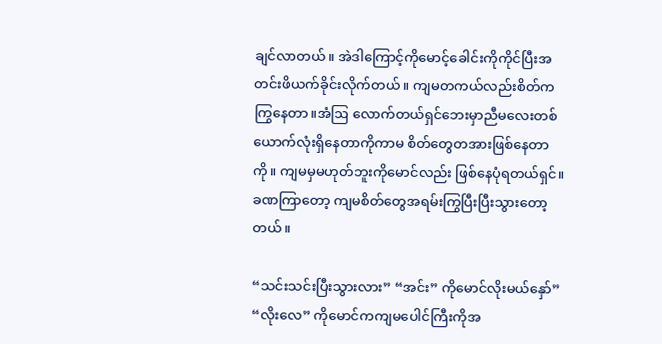ချင်လာတယ်။ အဲဒါကြောင့်ကိုမောင့်ခေါင်းကိုကိုင်ပြီးအတင်းဖိယက်ခိုင်းလိုက်တယ်။ ကျမတကယ်လည်းစိတ်ကကြွနေတာ။အံဩ လောက်တယ်ရှင်ဘေးမှာညီမလေးတစ်ယောက်လုံးရှိနေတာကိုကာမ စိတ်တွေတအားဖြစ်နေတာကို။ ကျမမှမဟုတ်ဘူးကိုမောင်လည်း ဖြစ်နေပုံရတယ်ရှင်။ ခဏကြာတော့ ကျမစိတ်တွေအရမ်းကြွပြီးပြီးသွားတော့တယ်။

“သင်းသင်းပြီးသွားလား” “အင်း” ကိုမောင်လိုးမယ်နှော်” “လိုးလေ” ကိုမောင်ကကျမပေါင်ကြီးကိုအ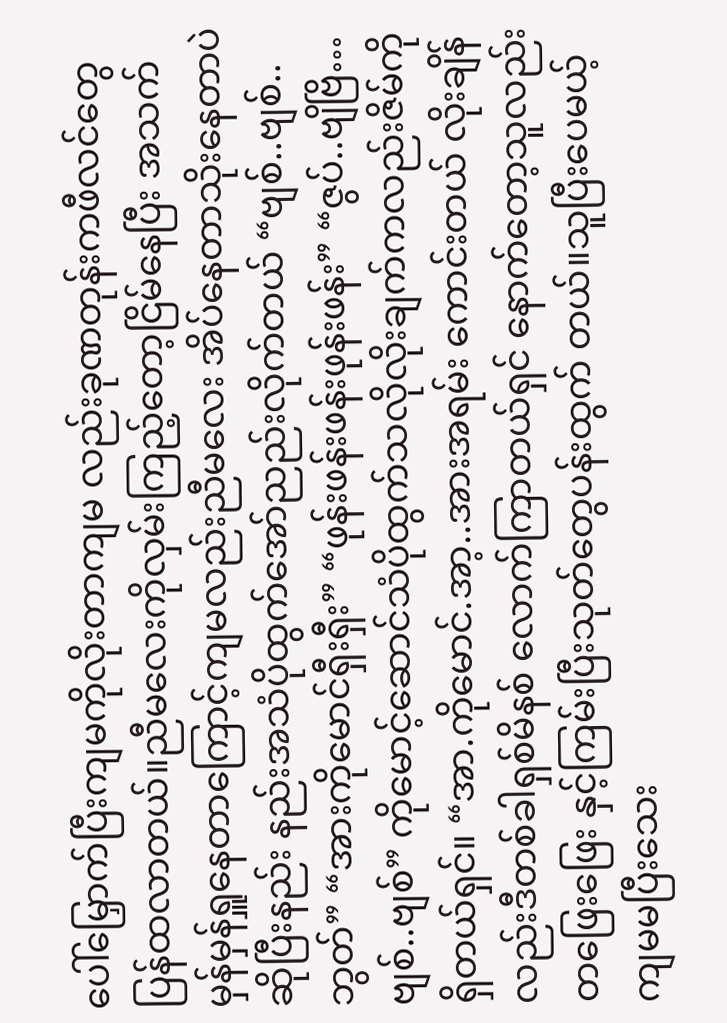ပေါ်မြှောက်ပြီးကျမကိုလိုးတာကျမ လည်းခုဏတုန်းကဖီလင်တွေပြန်ထလာတယ်။ညီမလေးကိုလှမ်းကြည့်တော့ငြိမ်နေပြီး အသက်မှန်မှန်ရှူနေတာကြောင့်ကျမလည်းညီမလေး အိပ်နေတာသိုးနေတာပဲဆိုပြီးနည်း နည်းအသံပိုထွက်အော်ညည်းလိုက်တယ် “ဗျစ်..ဗျစ်..ဘွတ်” “အားကိုမောင်ရှီးရှီး” “ဖုန်းဖန်းဖန်းဖုန်းဖန်း” “ဇွပ်..ဗျိဗြိ…ဗျစ်..ဗျစ်” ကိုမောင့်ဆောင်သံပိုထွက်သလိုလိုးချက်ကလည်းဇိမ်ကိုရှိတယ်ရှင်။ “အာ.ကိုမောင်.အာ့..အားအရမ်း ကောင်းတယ် လိုးချိန်လည်းဒီတစ်ခါရှစ်မိနစ် လောက်ကြာတယ်ရှင် နောက်တော့သူလည်းတဖြေးဖြေး နှင့်ကြမ်းပြီးသုတ်တွေပန်းထွက် တယ်။သူပြီးပေမယ့်ကျမမပြီးသေး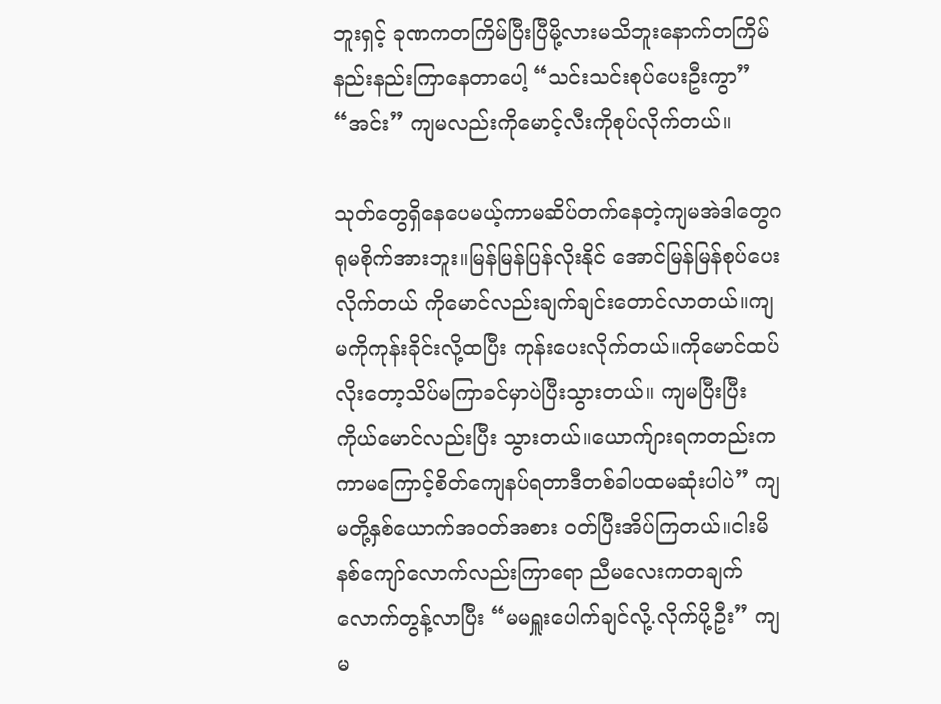ဘူးရှင့် ခုဏကတကြိမ်ပြီးပြီမို့လားမသိဘူးနောက်တကြိမ်နည်းနည်းကြာနေတာပေါ့ “သင်းသင်းစုပ်ပေးဦးကွာ” “အင်း” ကျမလည်းကိုမောင့်လီးကိုစုပ်လိုက်တယ်။

သုတ်တွေရှိနေပေမယ့်ကာမဆိပ်တက်နေတဲ့ကျမအဲဒါတွေဂရုမစိုက်အားဘူး။မြန်မြန်ပြန်လိုးနိုင် အောင်မြန်မြန်စုပ်ပေးလိုက်တယ် ကိုမောင်လည်းချက်ချင်းတောင်လာတယ်။ကျမကိုကုန်းခိုင်းလို့ထပြီး ကုန်းပေးလိုက်တယ်။ကိုမောင်ထပ်လိုးတော့သိပ်မကြာခင်မှာပဲပြီးသွားတယ်။ ကျမပြီးပြီးကိုယ်မောင်လည်းပြီး သွားတယ်။ယောက်ျားရကတည်းကကာမကြောင့်စိတ်ကျေနပ်ရတာဒီတစ်ခါပထမဆုံးပါပဲ” ကျမတို့နှစ်ယောက်အဝတ်အစား ဝတ်ပြီးအိပ်ကြတယ်။ငါးမိနစ်ကျော်လောက်လည်းကြာရော ညီမလေးကတချက်လောက်တွန့်လာပြီး “မမရှူးပေါက်ချင်လို့.လိုက်ပို့ဦး” ကျမ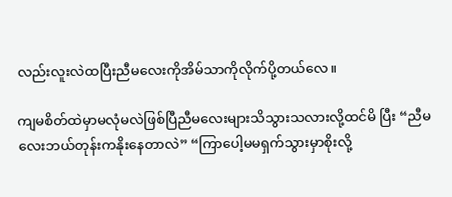လည်းလူးလဲထပြီးညီမလေးကိုအိမ်သာကိုလိုက်ပို့တယ်လေ။

ကျမစိတ်ထဲမှာမလုံမလဲဖြစ်ပြီညီမလေးများသိသွားသလားလို့ထင်မိ ပြီး “ညီမလေးဘယ်တုန်းကနိုးနေတာလဲ” “ကြာပေါ့မမရှက်သွားမှာစိုးလို့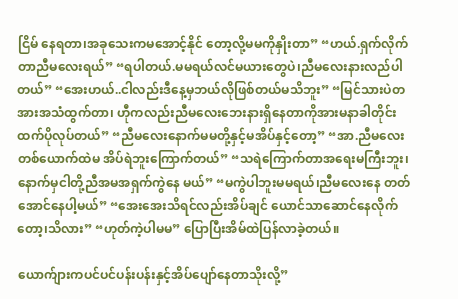ငြိမ် နေရတာ၊အခုသေးကမအောင့်နိုင် တော့လို့မမကိုနှိုးတာ” “ဟယ်.ရှက်လိုက်တာညီမလေးရယ်” “ရပါတယ်.မမရယ်လင်မယားတွေပဲ၊ညီမလေးနားလည်ပါတယ်” “အေးဟယ်..ငါလည်းဒီနေ့မှဘယ်လိုဖြစ်တယ်မသိဘူး” “မြင်သားပဲတအားအသံထွက်တာ၊ ဟီုကလည်းညီမလေးဘေးနားရှိနေတာကိုအားမနာခါတိုင်းထက်ပိုလုပ်တယ်” “ညီမလေးနောက်မမတို့နှင့်မအိပ်နှင့်တော့” “အာ.ညီမလေးတစ်ယောက်ထဲမ အိပ်ရဲဘူးကြောက်တယ်” “သရဲကြောက်တာအရေးမကြီးဘူး၊နောက်မှငါတို့ညီအမအရှက်ကွဲနေ မယ်” “မကွဲပါဘူးမမရယ်၊ညီမလေးနေ တတ်အောင်နေပါ့မယ်” “အေးအေးသိရင်လည်းအိပ်ချင် ယောင်သာဆောင်နေလိုက်တော့၊သိလား” “ဟုတ်ကဲ့ပါမမ” ပြောပြီးအိမ်ထဲပြန်လာခဲ့တယ်။

ယောက်ျားကပင်ပင်ပန်းပန်းနှင့်အိပ်ပျော်နေတာသိုးလို့”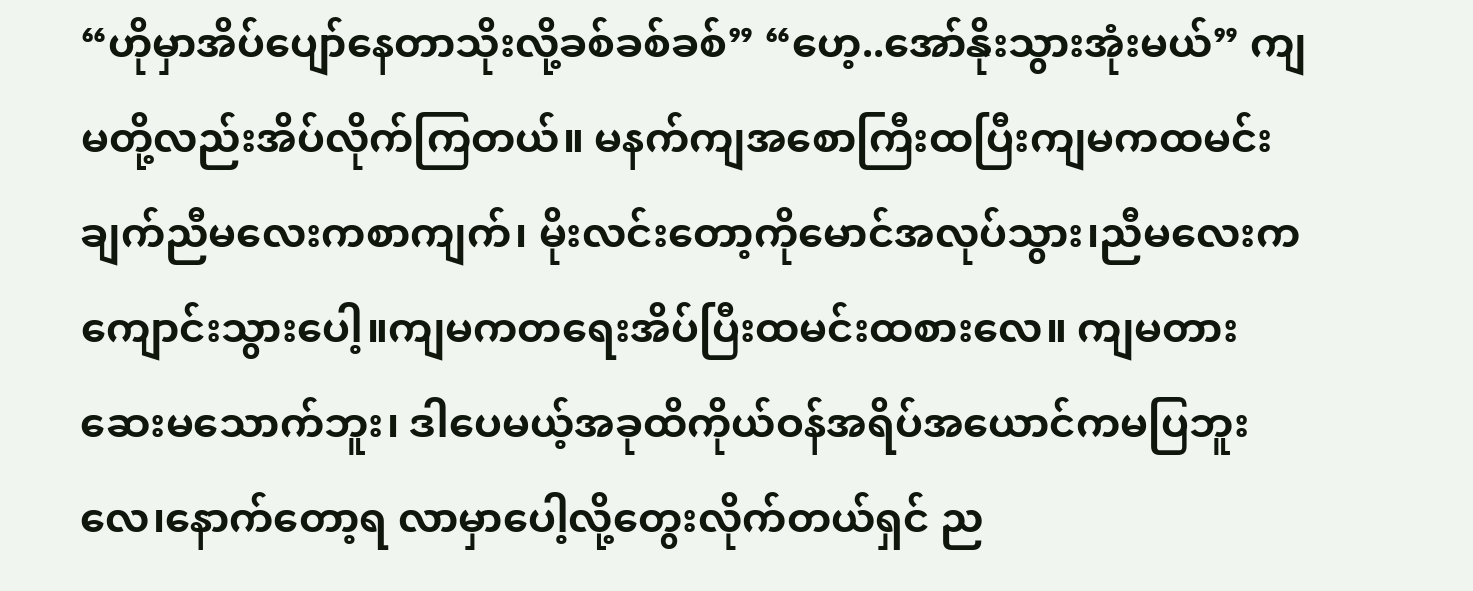“ဟိုမှာအိပ်ပျော်နေတာသိုးလို့ခစ်ခစ်ခစ်” “ဟေ့..အော်နိုးသွားအုံးမယ်” ကျမတို့လည်းအိပ်လိုက်ကြတယ်။ မနက်ကျအစောကြီးထပြီးကျမကထမင်းချက်ညီမလေးကစာကျက်၊ မိုးလင်းတော့ကိုမောင်အလုပ်သွား၊ညီမလေးကကျောင်းသွားပေါ့။ကျမကတရေးအိပ်ပြီးထမင်းထစားလေ။ ကျမတားဆေးမသောက်ဘူး၊ ဒါပေမယ့်အခုထိကိုယ်ဝန်အရိပ်အယောင်ကမပြဘူးလေ၊နောက်တော့ရ လာမှာပေါ့လို့တွေးလိုက်တယ်ရှင် ည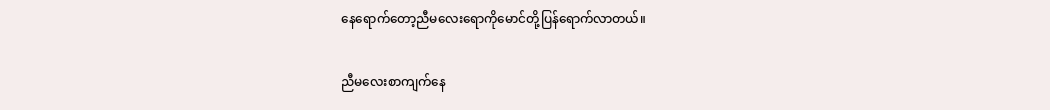နေရောက်တော့ညီမလေးရောကိုမောင်တို့ပြန်ရောက်လာတယ်။

ညီမလေးစာကျက်နေ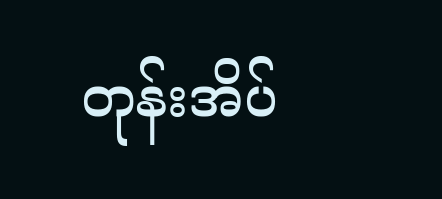တုန်းအိပ်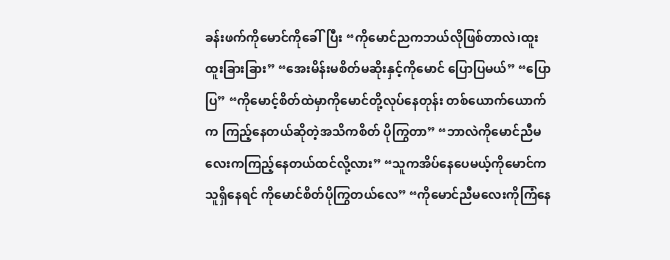ခန်းဖက်ကိုမောင်ကိုခေါ်ပြီး “ကိုမောင်ညကဘယ်လိုဖြစ်တာလဲ၊ထူးထူးခြားခြား” “အေးမိန်းမစိတ်မဆိုးနှင့်ကိုမောင် ပြောပြမယ်” “ပြောပြ” “ကိုမောင့်စိတ်ထဲမှာကိုမောင်တို့လုပ်နေတုန်း တစ်ယောက်ယောက်က ကြည့်နေတယ်ဆိုတဲ့အသိကစိတ် ပိုကြွတာ” “ဘာလဲကိုမောင်ညီမလေးကကြည့်နေတယ်ထင်လို့လား” “သူကအိပ်နေပေမယ့်ကိုမောင်ကသူရှိနေရင် ကိုမောင်စိတ်ပိုကြွတယ်လေ” “ကိုမောင်ညီမလေးကိုကြံနေ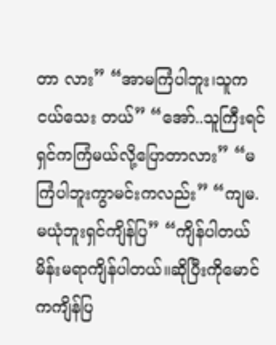တာ လား” “အာမကြံပါဘူး၊သူကငယ်သေး တယ်” “အော်..သူကြီးရင်ရှင်ကကြံမယ်လို့ပြောတာလား” “မကြံပါဘူးကွာမင်းကလည်း” “ကျမ.မယုံဘူးရှင်ကျိန်ပြ” “ကျိန်ပါတယ်မိန်းမရာကျိန်ပါတယ်။ဆိုပြီးကိုမောင်ကကျိန်ပြ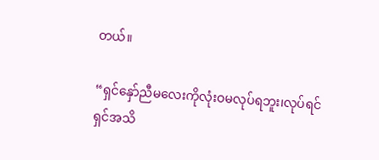တယ်။

“ရှင်နှော်ညီမလေးကိုလုံးဝမလုပ်ရဘူး၊လုပ်ရင်ရှင်အသိ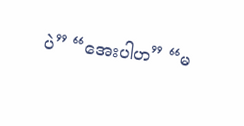ပဲ” “အေးပါဟ” “မ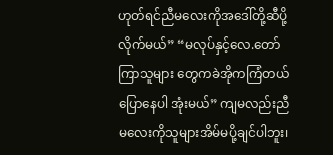ဟုတ်ရင်ညီမလေးကိုအဒေါ်တို့ဆီပို့လိုက်မယ်” “မလုပ်နှင့်လေ.တော်ကြာသူများ တွေကခဲအိုကကြံတယ်ပြောနေပါ အုံးမယ်” ကျမလည်းညီမလေးကိုသူများအိမ်မပို့ချင်ပါဘူး၊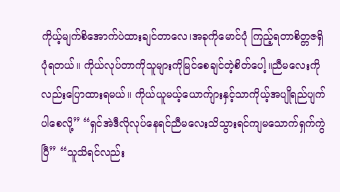ကိုယ့်မျက်စိအောက်ပဲထားချင်တာလေ၊အခုကိုမောင်ပုံ ကြည့်ရတာစိတ္တဇရှိပုံရတယ်။ ကိုယ်လုပ်တာကိုသူများကိုမြင်စေချင်တဲ့စိတ်ပေါ့။ညီမလေးကိုလည်းပြောထားရမယ်၊၊ ကိုယ်ယူမယ့်ယောက်ျားနှင့်သာကိုယ့်အပျိုရည်ပျက်ပါစေလို့” “ရှင်အဲဒီလိုလုပ်နေရင်ညီမလေးသိသွားရင်ကျမသောက်ရှက်ကွဲပြီ” “သူသိရင်လည်း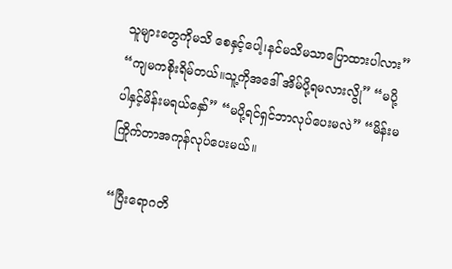သူများတွေကိုမသိ စေနှင့်ပေါ့၊နင်မသိမသာပြောထားပါလား” “ကျမကစိုးရိမ်တယ်။သူ့ကိုအဒေါ် အိမ်ပို့ရမလားလွို” “မပို့ပါနှင့်မိန်းမရယ်နှော်” “မပို့ရင်ရှင်ဘာလုပ်ပေးမလဲ” “မိန်းမကြိုက်တာအကုန်လုပ်ပေးမယ်။

“ပြီးရောဂတိ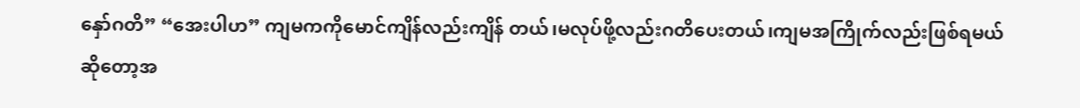နှော်ဂတိ” “အေးပါဟ” ကျမကကိုမောင်ကျိန်လည်းကျိန် တယ်၊မလုပ်ဖို့လည်းဂတိပေးတယ်၊ကျမအကြိုက်လည်းဖြစ်ရမယ် ဆိုတော့အ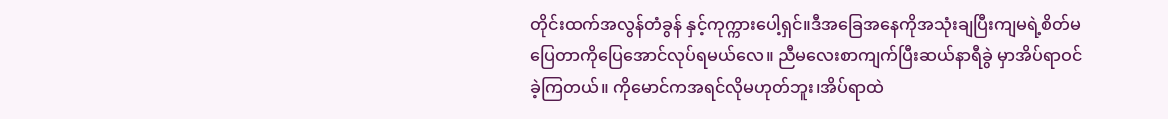တိုင်းထက်အလွန်တံခွန် နှင့်ကုက္ကားပေါ့ရှင်။ဒီအခြေအနေကိုအသုံးချပြီးကျမရဲ့စိတ်မပြေတာကိုပြေအောင်လုပ်ရမယ်လေ။ ညီမလေးစာကျက်ပြီးဆယ်နာရီခွဲ မှာအိပ်ရာဝင်ခဲ့ကြတယ်။ ကိုမောင်ကအရင်လိုမဟုတ်ဘူး၊အိပ်ရာထဲ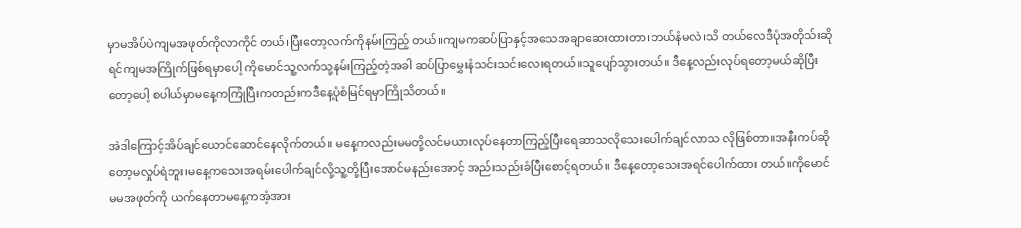မှာမအိပ်ပဲကျမအဖုတ်ကိုလာကိုင် တယ်၊ပြီးတော့လက်ကိုနမ်းကြည့် တယ်။ကျမကဆပ်ပြာနှင့်အသေအချာဆေးထားတာ၊ဘယ်နံမလဲ၊သိ တယ်လေဒီပုံအတိုသ်းဆိုရင်ကျမအကြိုက်ဖြစ်ရမှာပေါ့ ကိုမောင်သူ့လက်သု့နမ်းကြည့်တဲ့အခါ ဆပ်ပြာမွှေးနံသင်းသင်းလေးရတယ်။သူပျော်သွားတယ်။ ဒီနေ့လည်းလုပ်ရတော့မယ်ဆိုပြီးတော့ပေါ့ စပါယ်မှာမနေ့ကကြုံပြီးကတည်းကဒီနေ့ပုံစံမြင်ရမှာကြိုသိတယ်။

အဲဒါကြောင့်အိပ်ချင်ယောင်ဆောင်နေလိုက်တယ်။ မနေ့ကလည်းမမတို့လင်မယားလုပ်နေတာကြည့်ပြီးရေဆာသလိုသေးပေါက်ချင်လာသ လိုဖြစ်တာ။အနီးကပ်ဆိုတော့မလှုပ်ရဲဘူး၊မနေ့ကသေးအရမ်းပေါက်ချင်လို့သူ့တို့ပြီးအောင်မနည်းအောင့် အည်းသည်းခံပြီးစောင့်ရတယ်။ ဒီနေ့တော့သေးအရင်ပေါက်ထား တယ်။ကိုမောင်မမအဖုတ်ကို ယက်နေတာမနေ့ကအံ့အား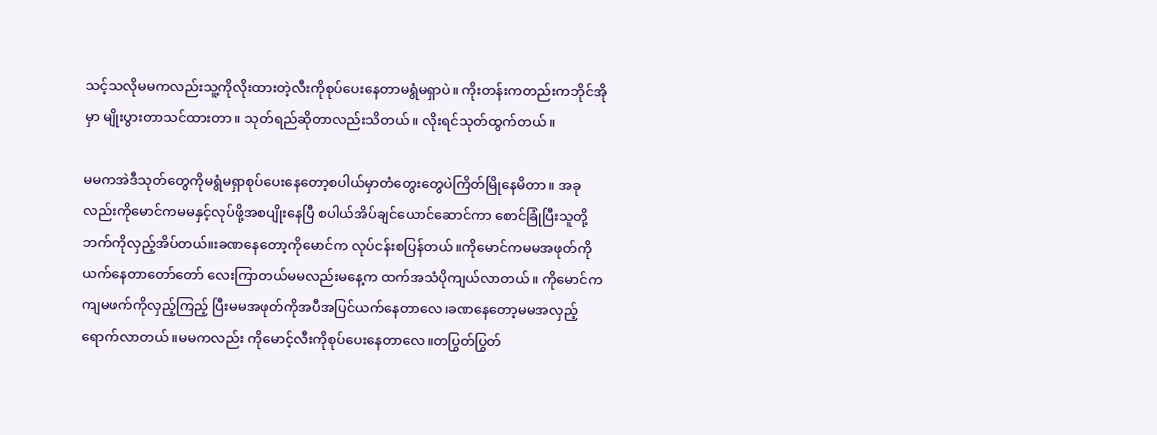သင့်သလိုမမကလည်းသူ့ကိုလိုးထားတဲ့လီးကိုစုပ်ပေးနေတာမရွံမရှာပဲ။ ကိုးတန်းကတည်းကဘိုင်အိုမှာ မျိုးပွားတာသင်ထားတာ။ သုတ်ရည်ဆိုတာလည်းသိတယ်။ လိုးရင်သုတ်ထွက်တယ်။

မမကအဲဒီသုတ်တွေကိုမရွံမရှာစုပ်ပေးနေတော့စပါယ်မှာတံတွေးတွေပဲကြိတ်မြိုနေမိတာ။ အခုလည်းကိုမောင်ကမမနှင့်လုပ်ဖို့အစပျိုးနေပြီ စပါယ်အိပ်ချင်ယောင်ဆောင်ကာ စောင်ခြုံပြီးသူတို့ဘက်ကိုလှည့်အိပ်တယ်။းခဏနေတော့ကိုမောင်က လုပ်ငန်းစပြန်တယ်။ကိုမောင်ကမမအဖုတ်ကိုယက်နေတာတော်တော် လေးကြာတယ်မမလည်းမနေ့က ထက်အသံပိုကျယ်လာတယ်။ ကိုမောင်ကကျမဖက်ကိုလှည့်ကြည့် ပြီးမမအဖုတ်ကိုအပီအပြင်ယက်နေတာလေ၊ခဏနေတော့မမအလှည့် ရောက်လာတယ်။မမကလည်း ကိုမောင့်လီးကိုစုပ်ပေးနေတာလေ။တပြွတ်ပြွတ်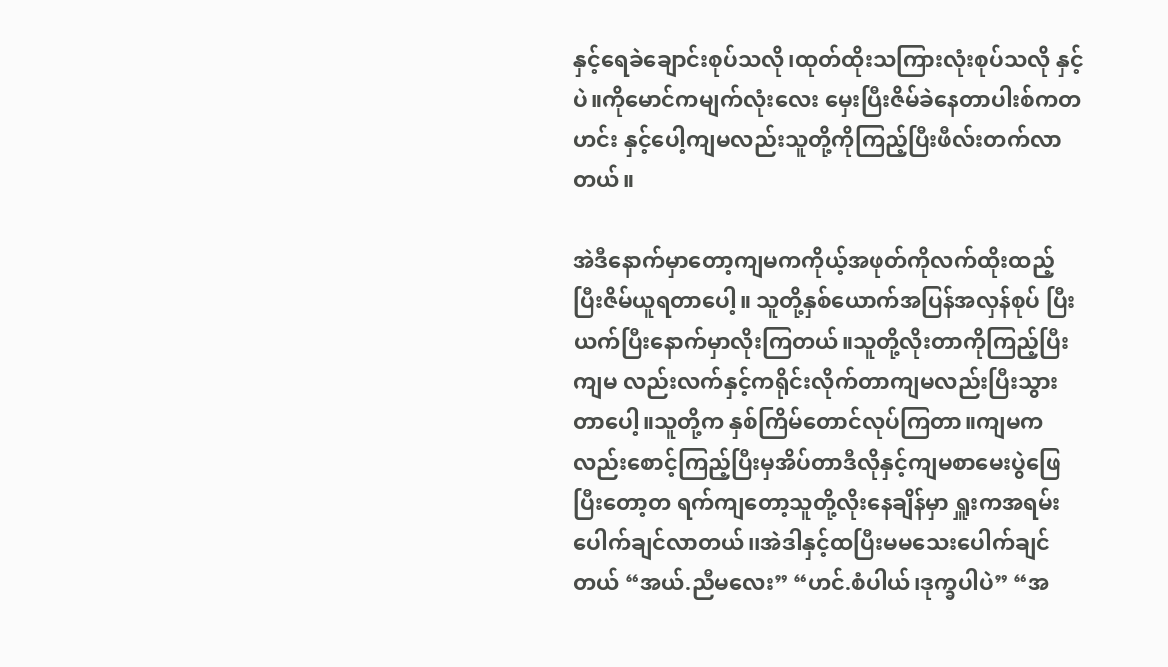နှင့်ရေခဲချောင်းစုပ်သလို၊ထုတ်ထိုးသကြားလုံးစုပ်သလို နှင့်ပဲ။ကိုမောင်ကမျက်လုံးလေး မှေးပြီးဇိမ်ခဲနေတာပါးစ်ကတဟင်း နှင့်ပေါ့ကျမလည်းသူတို့ကိုကြည့်ပြီးဖီလ်းတက်လာတယ်။

အဲဒီနောက်မှာတော့ကျမကကိုယ့်အဖုတ်ကိုလက်ထိုးထည့်ပြီးဇိမ်ယူရတာပေါ့။ သူတို့နှစ်ယောက်အပြန်အလှန်စုပ် ပြီးယက်ပြီးနောက်မှာလိုးကြတယ်။သူတို့လိုးတာကိုကြည့်ပြီးကျမ လည်းလက်နှင့်ကရိုင်းလိုက်တာကျမလည်းပြီးသွားတာပေါ့။သူတို့က နှစ်ကြိမ်တောင်လုပ်ကြတာ။ကျမကလည်းစောင့်ကြည့်ပြီးမှအိပ်တာဒီလိုနှင့်ကျမစာမေးပွဲဖြေပြီးတော့တ ရက်ကျတော့သူတို့လိုးနေချိန်မှာ ရှူးကအရမ်းပေါက်ချင်လာတယ်၊၊အဲဒါနှင့်ထပြီးမမသေးပေါက်ချင် တယ် “အယ်.ညီမလေး” “ဟင်.စံပါယ်၊ဒုက္ခပါပဲ” “အ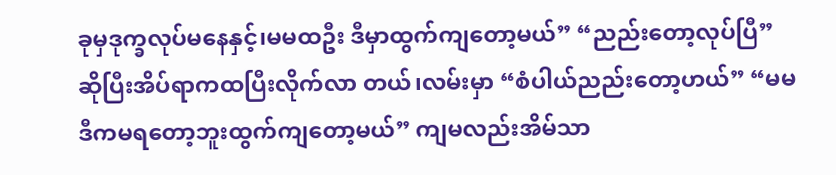ခုမှဒုက္ခလုပ်မနေနှင့်၊မမထဦး ဒီမှာထွက်ကျတော့မယ်” “ညည်းတော့လုပ်ပြီ” ဆိုပြီးအိပ်ရာကထပြီးလိုက်လာ တယ်၊လမ်းမှာ “စံပါယ်ညည်းတော့ဟယ်” “မမဒီကမရတော့ဘူးထွက်ကျတော့မယ်” ကျမလည်းအိမ်သာ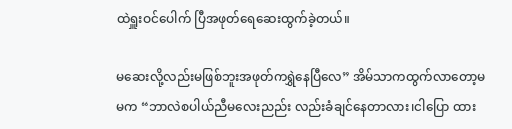ထဲရှူးဝင်ပေါက် ပြီအဖုတ်ရေဆေးထွက်ခဲ့တယ်။

မဆေးလို့လည်းမဖြစ်ဘူးအဖုတ်ကရွှဲနေပြီလေ” အိမ်သာကထွက်လာတော့မမက “ဘာလဲစပါယ်ညီမလေးညည်း လည်းခံချင်နေတာလား၊ငါပြော ထား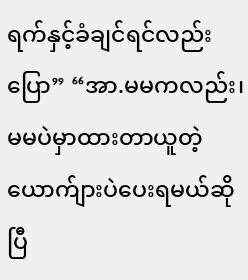ရက်နှင့်ခံချင်ရင်လည်းပြော” “အာ.မမကလည်း၊ မမပဲမှာထားတာယူတဲ့ယောက်ျားပဲပေးရမယ်ဆိုပြီ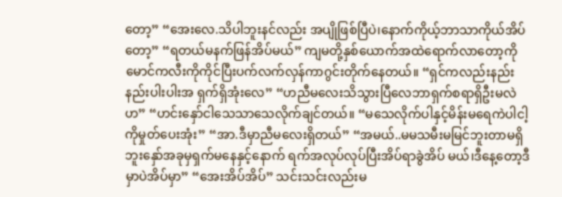တော့” “အေးလေ.သိပါဘူးနင်လည်း အပျိုဖြစ်ပြီပဲ၊နောက်ကိုယ့်ဘာသာကိုယ်အိပ်တော့” “ရတယ်မနက်ဖြန်အိပ်မယ်” ကျမတို့နှစ်ယောက်အထဲရောက်လာတော့ကိုမောင်ကလီးကိုကိုင်ပြီးပက်လက်လှန်ကာဂွင်းတိုက်နေတယ်။ “ရှင်ကလည်းနည်းနည်းပါးပါးအ ရှက်ရှိအုံးလေ” “ဟညီမလေးသိသွားပြီလေဘာရှက်စရာရှိဦးမလဲဟ” “ဟင်းနှော်ငါသေသာသေလိုက်ချင်တယ်။ “မသေလိုက်ပါနှင့်မိန်းမရေကဲပါငါ့ကိုမှုတ်ပေးအုံး” “အာ.ဒီမှာညီမလေးရှိတယ်” “အမယ်..မမသမီးမမြင်ဘူးတာမရှိဘူးနှော်အခုမှရှက်မနေနှင့်နောက် ရက်အလုပ်လုပ်ပြီးအိပ်ရာခွဲအိပ် မယ်၊ဒီနေ့တော့ဒီမှာပဲအိပ်မှာ” “အေးအိပ်အိပ်” သင်းသင်းလည်းမ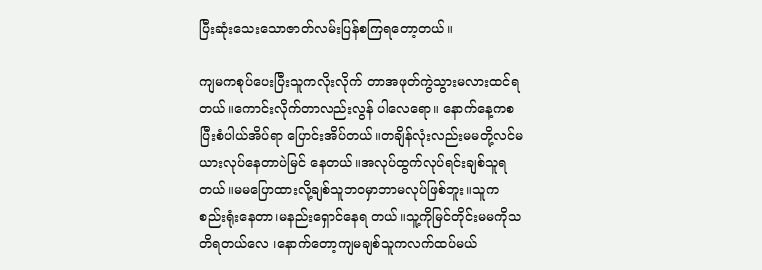ပြီးဆုံးသေးသောဇာတ်လမ်းပြန်စကြရတော့တယ်။

ကျမကစုပ်ပေးပြီးသူကလိုးလိုက် တာအဖုတ်ကွဲသွားမလားထင်ရတယ်။ကောင်းလိုက်တာလည်းလွန် ပါလေရော။ နောက်နေ့ကစပြီးစံပါယ်အိပ်ရာ ပြောင်းအိပ်တယ်။တချိန်လုံးလည်းမမတို့လင်မယားလုပ်နေတာပဲမြင် နေတယ်။အလုပ်ထွက်လုပ်ရင်းချစ်သူရတယ်။မမပြောထားလို့ချစ်သူဘဝမှာဘာမလုပ်ဖြစ်ဘူး။သူက စည်းရုံးနေတာ၊မနည်းရှောင်နေရ တယ်။သူ့ကိုမြင်တိုင်းမမကိုသတိရတယ်လေ ၊နောက်တော့ကျမချစ်သူကလက်ထပ်မယ်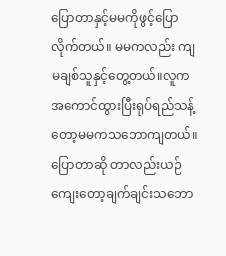ပြောတာနှင့်မမကိုဖွင့်ပြောလိုက်တယ်။ မမကလည်း ကျမချစ်သူနှင့်တွေ့တယ်။လူကအကောင်ထွားပြီးရုပ်ရည်သန့်တော့မမကသဘောကျတယ်။ပြောတာဆို တာလည်းယဉ်ကျေးတော့ချက်ချင်းသဘော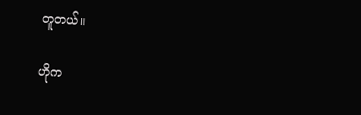တူတယ်။

ဟိုက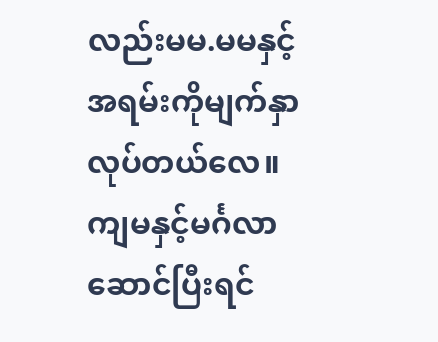လည်းမမ.မမနှင့်အရမ်းကိုမျက်နှာလုပ်တယ်လေ။ကျမနှင့်မင်္ဂလာဆောင်ပြီးရင်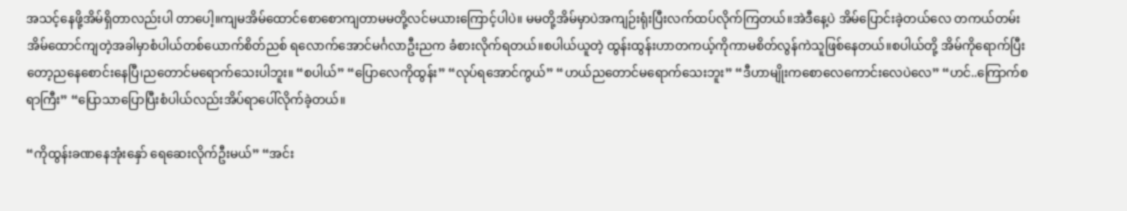အသင့်နေဖို့အိမ်ရှိတာလည်းပါ တာပေါ့။ကျမအိမ်ထောင်စောစောကျတာမမတို့လင်မယားကြောင့်ပါပဲ။ မမတို့အိမ်မှာပဲအကျဉ်းရုံးပြီးလက်ထပ်လိုက်ကြတယ်။အဲဒီနေ့ပဲ အိမ်ပြောင်းခဲ့တယ်လေ တကယ်တမ်းအိမ်ထောင်ကျတဲ့အခါမှာစံပါယ်တစ်ယောက်စိတ်ညစ် ရလောက်အောင်မင်္ဂလာဦးညက ခံစားလိုက်ရတယ်။စပါယ်ယူတဲ့ ထွန်းထွန်းဟာတကယ့်ကိုကာမစိတ်လွန်ကဲသူဖြစ်နေတယ်။စပါယ်တို့ အိမ်ကိုရောက်ပြီးတော့ညနေစောင်းနေပြီ၊ညတောင်မရောက်သေးပါဘူး။ “စပါယ်” “ပြောလေကိုထွန်း” “လုပ်ရအောင်ကွယ်” “ဟယ်ညတောင်မရောက်သေးဘူး” “ဒီဟာမျိုးကစောလေကောင်းလေပဲလေ” “ဟင်..ကြောက်စရာကြီး” “ပြောသာပြောပြီးစံပါယ်လည်းအိပ်ရာပေါ်လိုက်ခဲ့တယ်။

“ကိုထွန်းခဏနေအုံးနှော် ရေဆေးလိုက်ဦးမယ်” “အင်း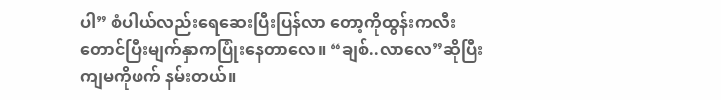ပါ” စံပါယ်လည်းရေဆေးပြီးပြန်လာ တော့ကိုထွန်းကလီးတောင်ပြီးမျက်နှာကပြုံးနေတာလေ။ “ချစ်..လာလေ”ဆိုပြီးကျမကိုဖက် နမ်းတယ်။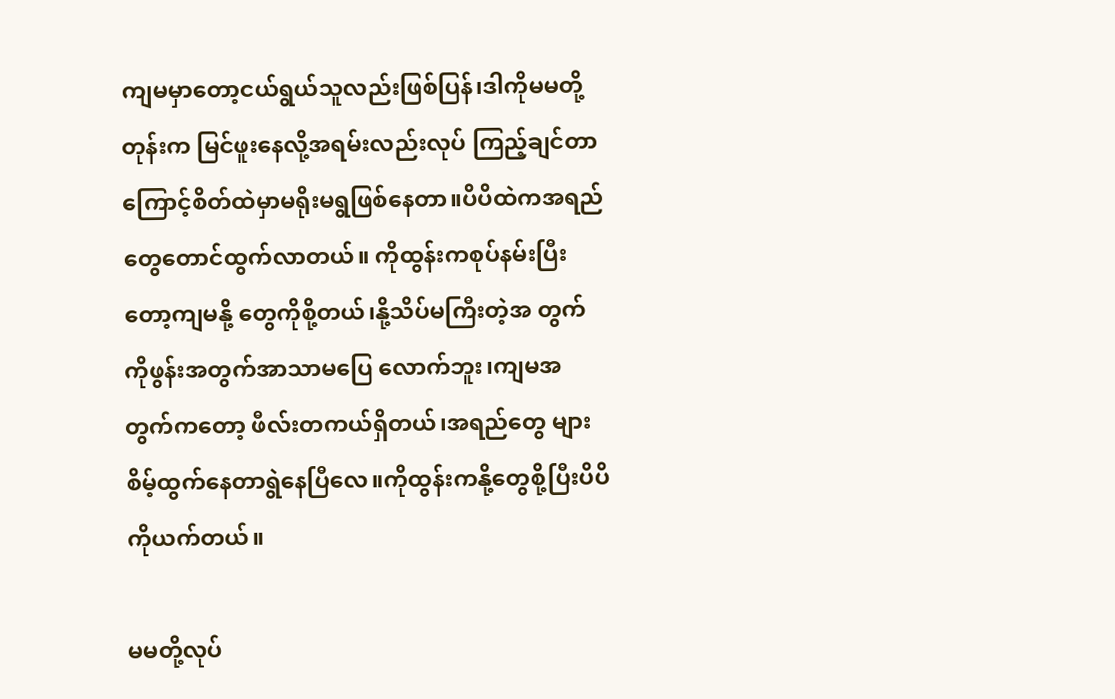ကျမမှာတော့ငယ်ရွယ်သူလည်းဖြစ်ပြန်၊ဒါကိုမမတို့တုန်းက မြင်ဖူးနေလို့အရမ်းလည်းလုပ် ကြည့်ချင်တာကြောင့်စိတ်ထဲမှာမရိုးမရွဖြစ်နေတာ။ပိပိထဲကအရည်တွေတောင်ထွက်လာတယ်။ ကိုထွန်းကစုပ်နမ်းပြီးတော့ကျမနို့ တွေကိုစို့တယ်၊နို့သိပ်မကြီးတဲ့အ တွက်ကိုဖွန်းအတွက်အာသာမပြေ လောက်ဘူး၊ကျမအတွက်ကတော့ ဖီလ်းတကယ်ရှိတယ်၊အရည်တွေ များစိမ့်ထွက်နေတာရွဲနေပြီလေ။ကိုထွန်းကနို့တွေစို့ပြီးပိပိကိုယက်တယ်။

မမတို့လုပ်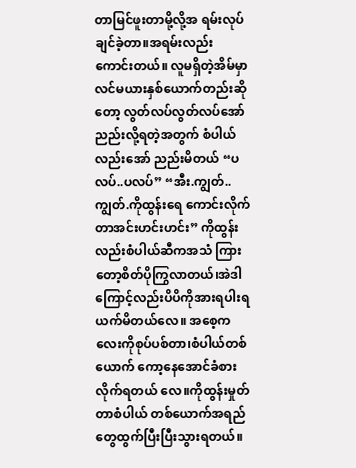တာမြင်ဖူးတာမို့လို့အ ရမ်းလုပ်ချင်ခဲ့တာ။အရမ်းလည်း ကောင်းတယ်။ လူမရှိတဲ့အိမ်မှာလင်မယားနှစ်ယောက်တည်းဆိုတော့ လွတ်လပ်လွတ်လပ်အော်ညည်းလို့ရတဲ့အတွက် စံပါယ်လည်းအော် ညည်းမိတယ် “ပလပ်..ပလပ်” “အီး.ကျွတ်..ကျွတ်.ကိုထွန်းရေ ကောင်းလိုက်တာအင်းဟင်းဟင်း” ကိုထွန်းလည်းစံပါယ်ဆီကအသံ ကြားတော့စိတ်ပိုကြွလာတယ်၊အဲဒါကြောင့်လည်းပိပိကိုအားရပါးရ ယက်မိတယ်လေ။ အစေ့ကလေးကိုစုပ်ပစ်တာ၊စံပါယ်တစ်ယောက် ကော့နေအောင်ခံစားလိုက်ရတယ် လေ။ကိုထွန်းမှုတ်တာစံပါယ် တစ်ယောက်အရည်တွေထွက်ပြီးပြီးသွားရတယ်။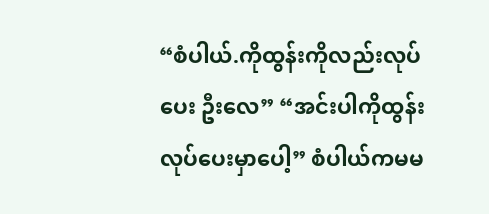“စံပါယ်.ကိုထွန်းကိုလည်းလုပ်ပေး ဦးလေ” “အင်းပါကိုထွန်းလုပ်ပေးမှာပေါ့” စံပါယ်ကမမ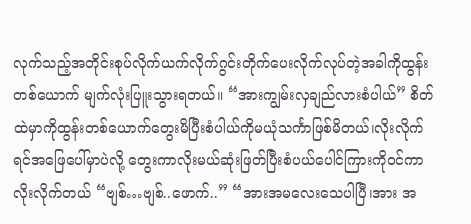လုက်သည့်အတိုင်းစုပ်လိုက်ယက်လိုက်ဂွင်းတိုက်ပေးလိုက်လုပ်တဲ့အခါကိုထွန်းတစ်ယောက် မျက်လုံးပြူးသွားရတယ်။ “အားကျွမ်းလှချည်လားစံပါယ်” စိတ်ထဲမှာကိုထွန်းတစ်ယောက်တွေးမိပြီးစံပါယ်ကိုမယုံသင်္ကာဖြစ်မိတယ်၊လိုးလိုက်ရင်အဖြေပေါ်မှာပဲလို့ တွေးကာလိုးမယ်ဆုံးဖြတ်ပြီးစံပယ်ပေါင်ကြားကိုဝင်ကာလိုးလိုက်တယ် “ဗျစ်…ဗျစ်..ဖောက်..” “အားအမလေးသေပါပြီ၊အား အ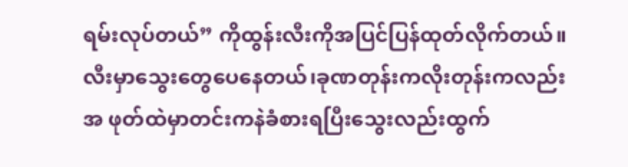ရမ်းလုပ်တယ်” ကိုထွန်းလီးကိုအပြင်ပြန်ထုတ်လိုက်တယ်။ လီးမှာသွေးတွေပေနေတယ်၊ခုဏတုန်းကလိုးတုန်းကလည်းအ ဖုတ်ထဲမှာတင်းကနဲခံစားရပြီးသွေးလည်းထွက်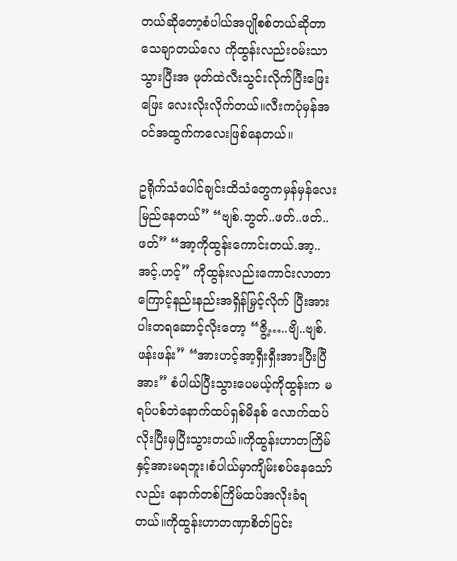တယ်ဆိုတော့စံပါယ်အပျိုစစ်တယ်ဆိုတာသေချာတယ်လေ ကိုထွန်းလည်းဝမ်းသာသွားပြီးအ ဖုတ်ထဲလီးသွင်းလိုက်ပြီးဖြေးဖြေး လေးလိုးလိုက်တယ်။လီးကပုံမှန်အဝင်အထွက်ကလေးဖြစ်နေတယ်။

ဥရိုက်သံပေါင်ချင်းထိသံတွေကမှန်မှန်လေးမြည်နေတယ်” “ဗျစ်.ဘွတ်..ဖတ်..ဖတ်..ဖတ်” “အာ့ကိုထွန်းကောင်းတယ်.အာ့.. အင့်.ဟင့်” ကိုထွန်းလည်းကောင်းလာတာ ကြောင့်နည်းနည်းအရှိန်မြှင့်လိုက် ပြီးအားပါးတရဆောင့်လိုးတော့ “ဇွိ့…..ဗျိ..ဗျစ်.ဖန်းဖန်း” “အားဟင့်အာ့ရှီးရှီးအားပြီးပြီ အား” စံပါယ်ပြီးသွားပေမယ့်ကိုထွန်းက မရပ်ပစ်ဘဲနောက်ထပ်ရှစ်မိနစ် လောက်ထပ်လိုးပြီးမှပြီးသွားတယ်။ကိုထွန်းဟာတကြိမ်နှင့်အားမရဘူး၊စံပါယ်မှာကျိမ်းစပ်နေသော်လည်း နောက်တစ်ကြိမ်ထပ်အလိုးခံရတယ်။ကိုထွန်းဟာတဏှာစိတ်ပြင်း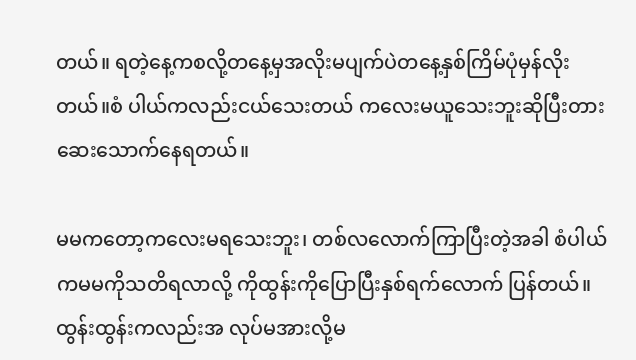တယ်။ ရတဲ့နေ့ကစလို့တနေ့မှအလိုးမပျက်ပဲတနေ့နှစ်ကြိမ်ပုံမှန်လိုးတယ်။စံ ပါယ်ကလည်းငယ်သေးတယ် ကလေးမယူသေးဘူးဆိုပြီးတား ဆေးသောက်နေရတယ်။

မမကတော့ကလေးမရသေးဘူး၊ တစ်လလောက်ကြာပြီးတဲ့အခါ စံပါယ်ကမမကိုသတိရလာလို့ ကိုထွန်းကိုပြောပြီးနှစ်ရက်လောက် ပြန်တယ်။ထွန်းထွန်းကလည်းအ လုပ်မအားလို့မ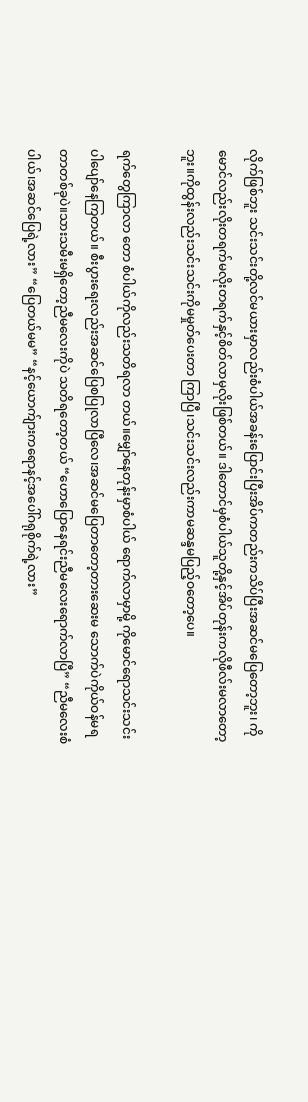လိုက်ဖြစ်ဘူး သင်းသင်းတို့လင်မယားမှာလည်းစံပါယ်အခန်းပြောင်းပြီးအိပ်ကတည်းကသိပ်ပြီးအဆင်မပြေတော့ဘူး၊ ကိုမောင်လည်းလိုးတရက်မလိုးတရက်နှင့်စိတ်လာမှလိုးဖြစ်တယ်။ ဒါတောင်မှစံပါယ်သူတို့နှင့်အိပ်တုန်းကလိုဖီလ်းမလာတော့ဘူး။ကိုထွန်းလည်းသင်းသင်းကိုမမှုတ်ပေးတာ ကြာပြီ၊သင်းသင်းလည်းကာမဆန္ဒမပြည့်ဝတော့ပေ။

ရက်တွေကြာလာ တော စံပါယ်ကိုလည်းသတိရလာ တယ်။မျှော်နေတုန်းမှာစံပါယ် ရောက်လာမှာမို့ ကိုမောင်ရောသင်းသင်းပါပျော်နေကြတယ်။ စီးပွားရေးလည်းအဆင်ပြေစပြုလာပြီလေ၊အဆင်မပြေတာတော့တားဆေးမ သောက်ပဲကိုယ်ဝန်မရတာတစ်ခုပဲ။သားသမီးမရှိတော့ညီမလေးကိုပဲ သတိရတော့တယ် “ဟောပြောနေရင်းညီမလေးရောက်လာပြီ” “ညီမလေးစံပါယ်၊အဆင်ပြေရဲ့လား” “ပြေတယ်မမ” “နင့်ယောက်ျားကရောနင့်အပေါ်ဂရုစိုက်ရဲ့လား”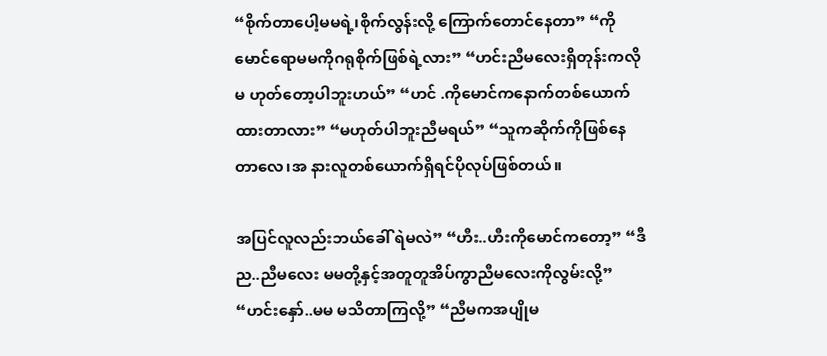“စိုက်တာပေါ့မမရဲ့၊စိုက်လွန်းလို့ ကြောက်တောင်နေတာ” “ကိုမောင်ရောမမကိုဂရုစိုက်ဖြစ်ရဲ့လား” “ဟင်းညီမလေးရှိတုန်းကလိုမ ဟုတ်တော့ပါဘူးဟယ်” “ဟင် .ကိုမောင်ကနောက်တစ်ယောက် ထားတာလား” “မဟုတ်ပါဘူးညီမရယ်” “သူကဆိုက်ကိုဖြစ်နေတာလေ၊အ နားလူတစ်ယောက်ရှိရင်ပိုလုပ်ဖြစ်တယ်။

အပြင်လူလည်းဘယ်ခေါ် ရဲမလဲ” “ဟီး..ဟီးကိုမောင်ကတော့” “ဒီည..ညီမလေး မမတို့နှင့်အတူတူအိပ်ကွာညီမလေးကိုလွမ်းလို့” “ဟင်းနှော်..မမ မသိတာကြလို့” “ညီမကအပျိုမ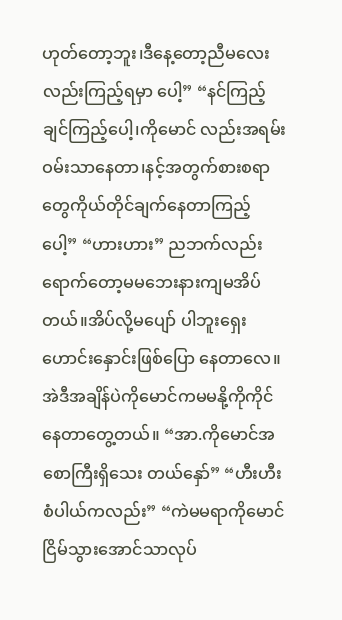ဟုတ်တော့ဘူး၊ဒီနေ့တော့ညီမလေးလည်းကြည့်ရမှာ ပေါ့” “နင်ကြည့်ချင်ကြည့်ပေါ့၊ကိုမောင် လည်းအရမ်းဝမ်းသာနေတာ၊နင့်အတွက်စားစရာတွေကိုယ်တိုင်ချက်နေတာကြည့်ပေါ့” “ဟားဟား” ညဘက်လည်းရောက်တော့မမဘေးနားကျမအိပ်တယ်။အိပ်လို့မပျော် ပါဘူးရှေးဟောင်းနှောင်းဖြစ်ပြော နေတာလေ။အဲဒီအချိန်ပဲကိုမောင်ကမမနို့ကိုကိုင်နေတာတွေ့တယ်။ “အာ.ကိုမောင်အစောကြီးရှိသေး တယ်နှော်” “ဟီးဟီးစံပါယ်ကလည်း” “ကဲမမရာကိုမောင်ငြိမ်သွားအောင်သာလုပ်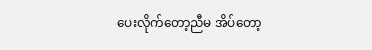ပေးလိုက်တော့ညီမ အိပ်တော့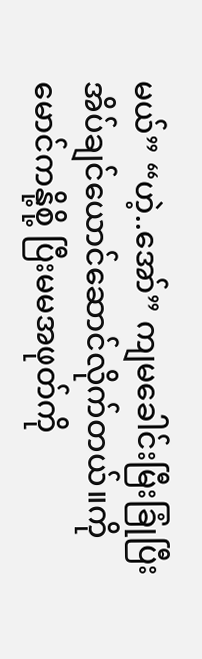မယ်” “ဟဲ့..အော်” ကျမခေါင်းမြီးခြုံပြီးအိပ်ချင်ယောင်ဆောင်လိုက်တယ်။ကိုမောင်ကနို့စို့ ပြီးမမအဖုတ်ကို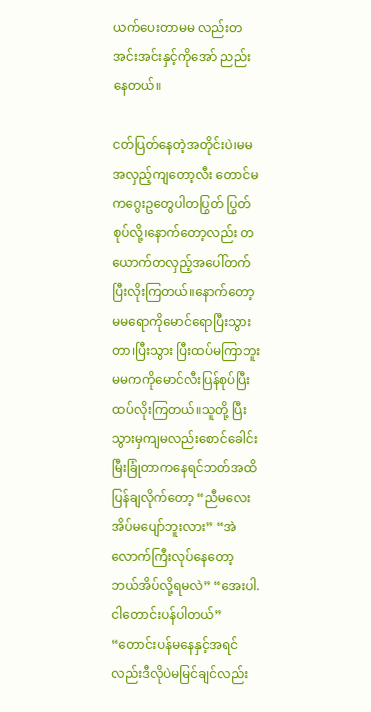ယက်ပေးတာမမ လည်းတအင်းအင်းနှင့်ကိုအော် ညည်းနေတယ်။

ငတ်ပြတ်နေတဲ့အတိုင်းပဲ၊မမအလှည့်ကျတော့လီး တောင်မကဂွေးဥတွေပါတပြွတ် ပြွတ်စုပ်လို့၊နောက်တော့လည်း တယောက်တလှည့်အပေါ်တက်ပြီးလိုးကြတယ်။နောက်တော့မမရောကိုမောင်ရောပြီးသွားတာ၊ပြီးသွား ပြီးထပ်မကြာဘူးမမကကိုမောင်လီးပြန်စုပ်ပြီးထပ်လိုးကြတယ်။သူတို့ ပြီးသွားမှကျမလည်းစောင်ခေါင်း မြီးခြုံတာကနေရင်ဘတ်အထိပြန်ချလိုက်တော့ “ညီမလေးအိပ်မပျော်ဘူးလား” “အဲလောက်ကြီးလုပ်နေတော့ဘယ်အိပ်လို့ရမလဲ” “အေးပါ.ငါတောင်းပန်ပါတယ်” “တောင်းပန်မနေနှင့်အရင်လည်းဒီလိုပဲမမြင်ချင်လည်း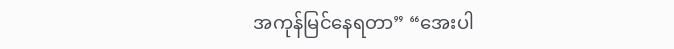အကုန်မြင်နေရတာ” “အေးပါ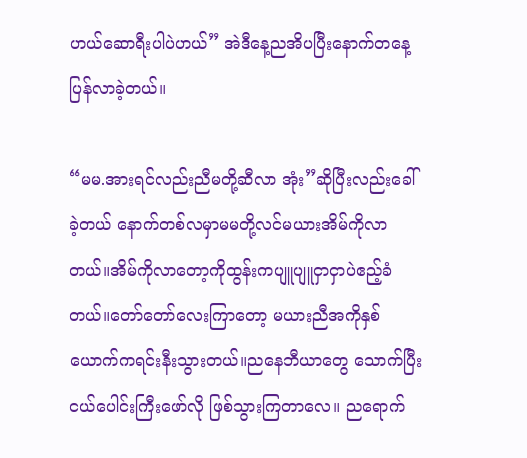ဟယ်ဆောရီးပါပဲဟယ်” အဲဒီနေ့ညအိပပြီးနောက်တနေ့ပြန်လာခဲ့တယ်။

“မမ.အားရင်လည်းညီမတို့ဆီလာ အုံး”ဆိုပြီးလည်းခေါ်ခဲ့တယ် နောက်တစ်လမှာမမတို့လင်မယားအိမ်ကိုလာတယ်။အိမ်ကိုလာတော့ကိုထွန်းကပျူပျူငှာငှာပဲဧည့်ခံ တယ်။တော်တော်လေးကြာတော့ မယားညီအကိုနှစ်ယောက်ကရင်းနီးသွားတယ်။ညနေဘီယာတွေ သောက်ပြီးငယ်ပေါင်းကြီးဖော်လို ဖြစ်သွားကြတာလေ။ ညရောက်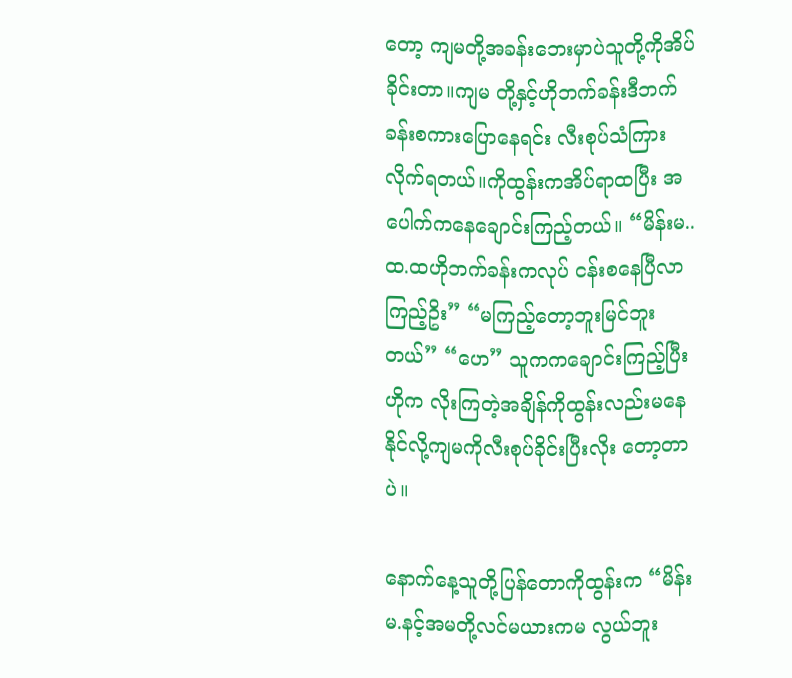တော့ ကျမတို့အခန်းဘေးမှာပဲသူတို့ကိုအိပ်ခိုင်းတာ။ကျမ တို့နှင့်ဟိုဘက်ခန်းဒီဘက်ခန်းစကားပြောနေရင်း လီးစုပ်သံကြားလိုက်ရတယ်။ကိုထွန်းကအိပ်ရာထပြီး အပေါက်ကနေချောင်းကြည့်တယ်။ “မိန်းမ..ထ.ထဟိုဘက်ခန်းကလုပ် ငန်းစနေပြီလာကြည့်ဥိး” “မကြည့်တော့ဘူးမြင်ဘူးတယ်” “ဟေ” သူကကချောင်းကြည့်ပြီးဟိုက လိုးကြတဲ့အချိန်ကိုထွန်းလည်းမနေနိုင်လို့ကျမကိုလီးစုပ်ခိုင်းပြီးလိုး တော့တာပဲ။

နောက်နေ့သူတို့ပြန်တောကိုထွန်းက “မိန်းမ.နင့်အမတို့လင်မယားကမ လွယ်ဘူး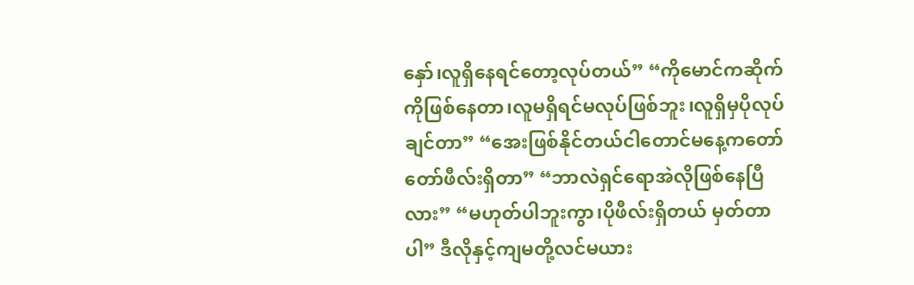နှော်၊လူရှိနေရင်တော့လုပ်တယ်” “ကိုမောင်ကဆိုက်ကိုဖြစ်နေတာ၊လူမရှိရင်မလုပ်ဖြစ်ဘူး၊လူရှိမှပိုလုပ် ချင်တာ” “အေးဖြစ်နိုင်တယ်ငါတောင်မနေ့ကတော်တော်ဖီလ်းရှိတာ” “ဘာလဲရှင်ရောအဲလိုဖြစ်နေပြီလား” “မဟုတ်ပါဘူးကွာ၊ပိုဖီလ်းရှိတယ် မှတ်တာပါ” ဒီလိုနှင့်ကျမတို့လင်မယား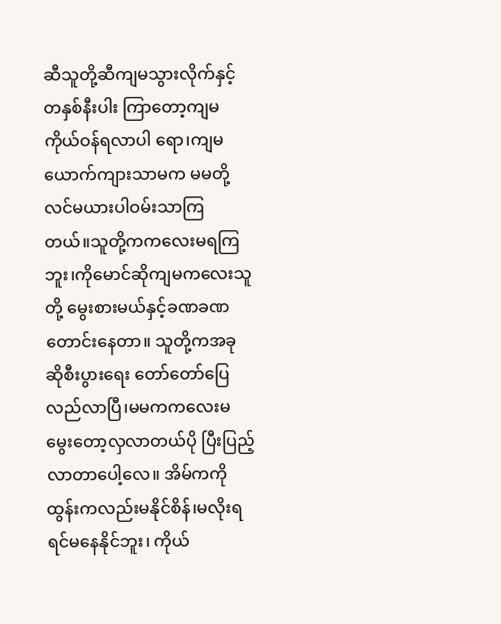ဆီသူတို့ဆီကျမသွားလိုက်နှင့်တနှစ်နီးပါး ကြာတော့ကျမကိုယ်ဝန်ရလာပါ ရော၊ကျမယောက်ကျားသာမက မမတို့လင်မယားပါဝမ်းသာကြ တယ်။သူတို့ကကလေးမရကြဘူး၊ကိုမောင်ဆိုကျမကလေးသူတို့ မွေးစားမယ်နှင့်ခဏခဏတောင်းနေတာ။ သူတို့ကအခုဆိုစီးပွားရေး တော်တော်ပြေလည်လာပြီ၊မမကကလေးမမွေးတော့လှလာတယ်ပို ပြီးပြည့်လာတာပေါ့လေ။ အိမ်ကကိုထွန်းကလည်းမနိုင်စိန်၊မလိုးရရင်မနေနိုင်ဘူး၊ ကိုယ်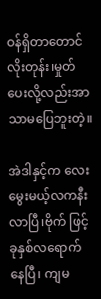ဝန်ရှိတာတောင်လိုးတုန်း၊မှုတ်ပေးလို့လည်းအာသာမပြေဘူးတဲ့။

အဲဒါနှင့်က လေးမွေးမယ့်လကနီးလာပြီ၊ဗိုက် ဖြင့်ခုနှစ်လရောက်နေပြီ၊ ကျမ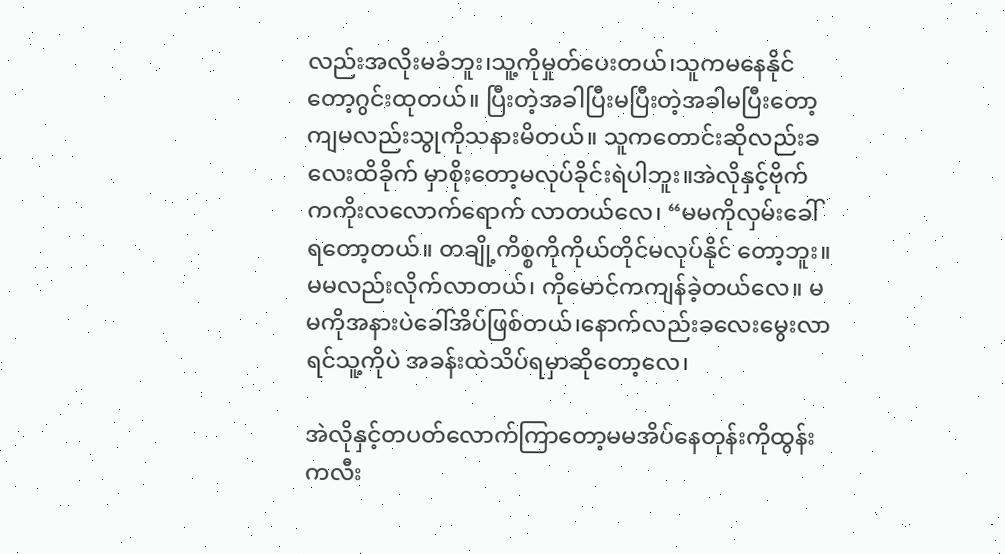လည်းအလိုးမခံဘူး၊သူ့ကိုမှုတ်ပေးတယ်၊သူကမနေနိုင်တော့ဂွင်းထုတယ်။ ပြီးတဲ့အခါပြီးမပြီးတဲ့အခါမပြီးတော့ကျမလည်းသွုကိုသနားမိတယ်။ သူကတောင်းဆိုလည်းခလေးထိခိုက် မှာစိုးတော့မလုပ်ခိုင်းရဲပါဘူး။အဲလိုနှင့်ဗိုက်ကကိုးလလောက်ရောက် လာတယ်လေ၊ “မမကိုလှမ်းခေါ်ရတော့တယ်။ တချို့ကိစ္စကိုကိုယ်တိုင်မလုပ်နိုင် တော့ဘူး။မမလည်းလိုက်လာတယ်၊ ကိုမောင်ကကျန်ခဲ့တယ်လေ။ မမကိုအနားပဲခေါ်အိပ်ဖြစ်တယ်၊နောက်လည်းခလေးမွေးလာရင်သူ့ကိုပဲ အခန်းထဲသိပ်ရမှာဆိုတော့လေ၊

အဲလိုနှင့်တပတ်လောက်ကြာတော့မမအိပ်နေတုန်းကိုထွန်းကလီး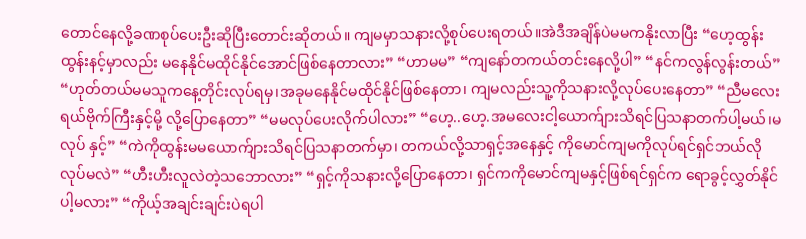တောင်နေလို့ခဏစုပ်ပေးဦးဆိုပြီးတောင်းဆိုတယ်။ ကျမမှာသနားလို့စုပ်ပေးရတယ်။အဲဒီအချိန်ပဲမမကနိုးလာပြီး “ဟေ့ထွန်းထွန်းနင့်မှာလည်း မနေနိုင်မထိုင်နိုင်အောင်ဖြစ်နေတာလား” “ဟာမမ” “ကျနော်တကယ်တင်းနေလို့ပါ” “နင်ကလွန်လွန်းတယ်” “ဟုတ်တယ်မမသူကနေ့တိုင်းလုပ်ရမှ၊အခုမနေနိုင်မထိုင်နိုင်ဖြစ်နေတာ၊ ကျမလည်းသူ့ကိုသနားလို့လုပ်ပေးနေတာ” “ညီမလေးရယ်ဗိုက်ကြီးနှင့်မို့ လို့ပြောနေတာ” “မမလုပ်ပေးလိုက်ပါလား” “ဟေ့..ဟေ့.အမလေးငါ့ယောက်ျားသိရင်ပြသနာတက်ပါ့မယ်၊မလုပ် နှင့်” “ကဲကိုထွန်းမမယောက်ျားသိရင်ပြသနာတက်မှာ၊ တကယ်လို့သာရှင့်အနေနှင့် ကိုမောင်ကျမကိုလုပ်ရင်ရှင်ဘယ်လိုလုပ်မလဲ” “ဟီးဟီးလူလဲတဲ့သဘောလား” “ရှင့်ကိုသနားလို့ပြောနေတာ၊ ရှင်ကကိုမောင်ကျမနှင့်ဖြစ်ရင်ရှင်က ရောခွင့်လွှတ်နိုင်ပါ့မလား” “ကိုယ့်အချင်းချင်းပဲရပါ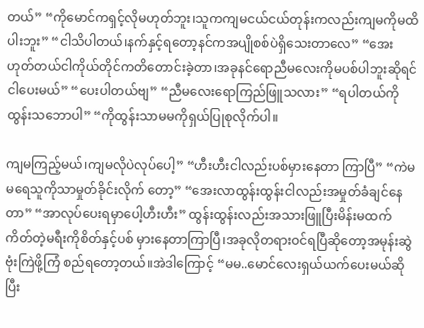တယ်” “ကိုမောင်ကရှင့်လိုမဟုတ်ဘူး၊သူကကျမငယ်ငယ်တုန်းကလည်းကျမကိုမထိပါးဘူး” “ငါသိပါတယ်၊နက်နှင့်ရတော့နင်ကအပျိုစစ်ပဲရှိသေးတာလေ” “အေးဟုတ်တယ်ငါကိုယ်တိုင်ကတိတောင်းခဲ့တာ၊အခုနင်ရောညီမလေးကိုမပစ်ပါဘူးဆိုရင်ငါပေးမယ်” “ပေးပါတယ်ဗျ” “ညီမလေးရောကြည်ဖြူသလား” “ရပါတယ်ကိုထွန်းသဘောပါ” “ကိုထွန်းသာမမကိုရှယ်ပြုစုလိုက်ပါ။

ကျမကြည့်မယ်၊ကျမလိုပဲလုပ်ပေါ့” “ဟီးဟီးငါလည်းပစ်မှားနေတာ ကြာပြီ” “ကဲမမရေသူကိုသာမှုတ်ခိုင်းလိုက် တော့” “အေးလာထွန်းထွန်းငါလည်းအမှုတ်ခံချင်နေတာ” “အာလုပ်ပေးရမှာပေါ့ဟီးဟီး” ထွန်းထွန်းလည်းအသားဖြူပြီးမိန်းမထက်ကိတ်တဲ့မရီးကိုစိတ်နှင့်ပစ် မှားနေတာကြာပြီ၊အခုလိုတရားဝင်ရပြီဆိုတော့အမုန်းဆွဲဗုံးကြဲဖို့ကြံ စည်ရတော့တယ်။အဲဒါကြောင့် “မမ..မောင်လေးရှယ်ယက်ပေးမယ်ဆိုပြီး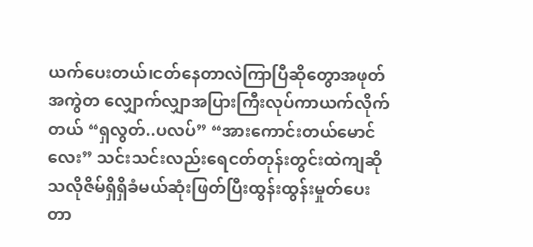ယက်ပေးတယ်၊ငတ်နေတာလဲကြာပြီဆိုတွောအဖုတ်အကွဲတ လျှောက်လျှာအပြားကြီးလုပ်ကာယက်လိုက်တယ် “ရှလွတ်..ပလပ်” “အားကောင်းတယ်မောင်လေး” သင်းသင်းလည်းရေငတ်တုန်းတွင်းထဲကျဆိုသလိုဇိမ်ရှိရှိခံမယ်ဆုံးဖြတ်ပြီးထွန်းထွန်းမှုတ်ပေးတာ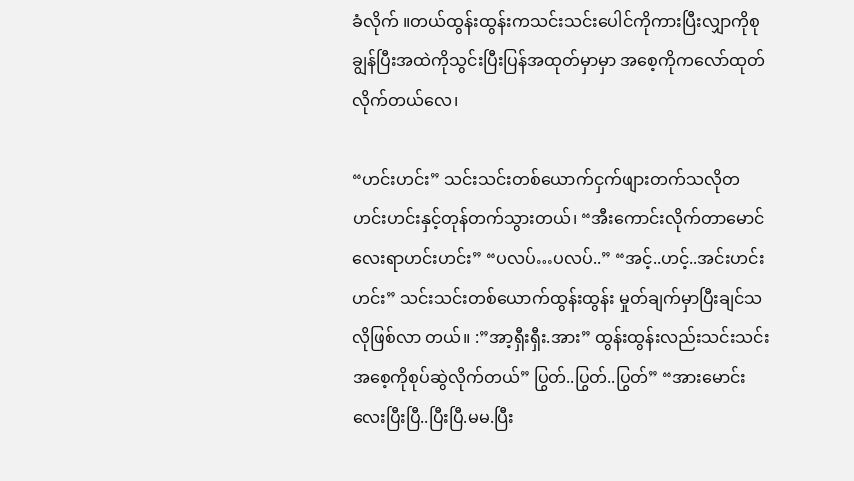ခံလိုက် ။တယ်ထွန်းထွန်းကသင်းသင်းပေါင်ကိုကားပြီးလျှာကိုစုချွန်ပြီးအထဲကိုသွင်းပြီးပြန်အထုတ်မှာမှာ အစေ့ကိုကလော်ထုတ်လိုက်တယ်လေ၊

“ဟင်းဟင်း” သင်းသင်းတစ်ယောက်ငှက်ဖျားတက်သလိုတဟင်းဟင်းနှင့်တုန်တက်သွားတယ်၊ “အီးကောင်းလိုက်တာမောင်လေးရာဟင်းဟင်း” “ပလပ်…ပလပ်..” “အင့်..ဟင့်..အင်းဟင်းဟင်း” သင်းသင်းတစ်ယောက်ထွန်းထွန်း မှုတ်ချက်မှာပြီးချင်သလိုဖြစ်လာ တယ်။ :”အာ့ရှီးရှီး.အား” ထွန်းထွန်းလည်းသင်းသင်းအစေ့ကိုစုပ်ဆွဲလိုက်တယ်” ပြွတ်..ပြွတ်..ပြွတ်” “အားမောင်းလေးပြီးပြီ..ပြီးပြီ.မမ.ပြီး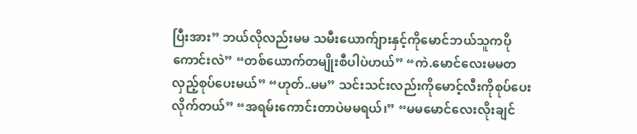ပြီးအား” ဘယ်လိုလည်းမမ သမီးယောက်ျားနှင့်ကိုမောင်ဘယ်သူကပိုကောင်းလဲ” “တစ်ယောက်တမျိုးစီပါပဲဟယ်” “ကဲ.မောင်လေးမမတလှည့်စုပ်ပေးမယ်” “ဟုတ်..မမ” သင်းသင်းလည်းကိုမောင့်လီးကိုစုပ်ပေးလိုက်တယ်” “အရမ်းကောင်းတာပဲမမရယ်၊” “မမမောင်လေးလိုးချင်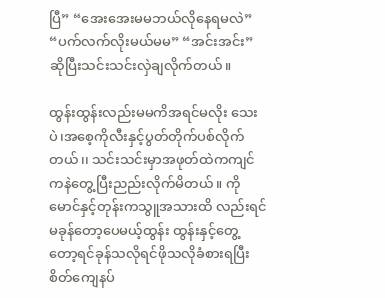ပြီ” “အေးအေးမမဘယ်လိုနေရမလဲ” “ပက်လက်လိုးမယ်မမ” “အင်းအင်း”ဆိုပြီးသင်းသင်းလှဲချလိုက်တယ်။

ထွန်းထွန်းလည်းမမကိအရင်မလိုး သေးပဲ၊အစေ့ကိုလီးနှင့်ပွတ်တိုက်ပစ်လိုက်တယ်၊၊ သင်းသင်းမှာအဖုတ်ထဲကကျင်ကနဲတွေ့ပြီးညည်းလိုက်မိတယ်။ ကိုမောင်နှင့်တုန်းကသွူအသားထိ လည်းရင်မခုန်တော့ပေမယ့်ထွန်း ထွန်းနှင့်တွေ့တော့ရင်ခုန်သလိုရင်ဖိုသလိုခံစားရပြီး စိတ်ကျေနပ်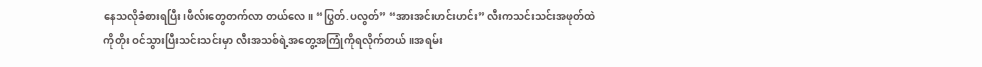နေသလိုခံစားရပြီး၊ဖီလ်းတွေတက်လာ တယ်လေ။ “ပြွတ်.ပလွတ်” “အားအင်းဟင်းဟင်း” လီးကသင်းသင်းအဖုတ်ထဲကိုတိုး ဝင်သွားပြီးသင်းသင်းမှာ လီးအသစ်ရဲ့အတွေ့အကြုံကိုရလိုက်တယ်။အရမ်း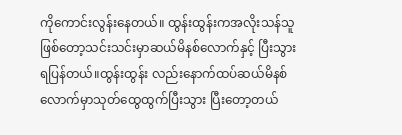ကိုကောင်းလွန်းနေတယ်။ ထွန်းထွန်းကအလိုးသန်သူဖြစ်တော့သင်းသင်းမှာဆယ်မိနစ်လောက်နှင့် ပြီးသွားရပြန်တယ်။ထွန်းထွန်း လည်းနောက်ထပ်ဆယ်မိနစ် လောက်မှာသုတ်ထွေထွက်ပြီးသွား ပြီးတော့တယ်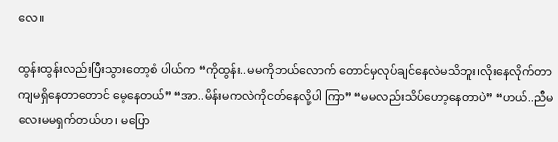လေ။

ထွန်းထွန်းလည်းပြီးသွားတော့စံ ပါယ်က “ကိုထွန်း..မမကိုဘယ်လောက် တောင်မှလုပ်ချင်နေလဲမသိဘူး၊လိုးနေလိုက်တာကျမရှိနေတာတောင် မေ့နေတယ်” “အာ..မိန်းမကလဲကိုငတ်နေလို့ပါ ကြာ” “မမလည်းသိပ်ဟော့နေတာပဲ” “ဟယ်..ညီမလေးမမရှက်တယ်ဟ၊ မပြော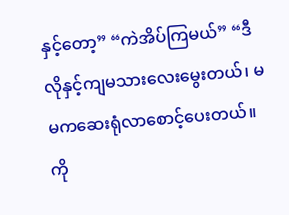နှင့်တော့” “ကဲအိပ်ကြမယ်” “ဒီလိုနှင့်ကျမသားလေးမွေးတယ်၊ မမကဆေးရုံလာစောင့်ပေးတယ်။ ကို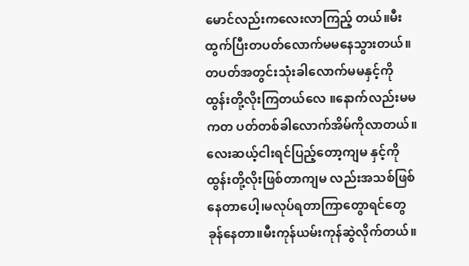မောင်လည်းကလေးလာကြည့် တယ်။မီးထွက်ပြီးတပတ်လောက်မမနေသွားတယ်။ တပတ်အတွင်းသုံးခါလောက်မမနှင့်ကိုထွန်းတို့လိုးကြတယ်လေ ။နောက်လည်းမမကတ ပတ်တစ်ခါလောက်အိမ်ကိုလာတယ်။လေးဆယ့်ငါးရင်ပြည့်တော့ကျမ နှင့်ကိုထွန်းတို့လိုးဖြစ်တာကျမ လည်းအသစ်ဖြစ်နေတာပေါ့၊မလုပ်ရတာကြာတွောရင်တွေခုန်နေတာ။မီးကုန်ယမ်းကုန်ဆွဲလိုက်တယ်။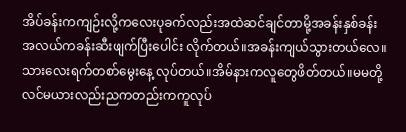အိပ်ခန်းကကျဉ်းလို့ကလေးပုခက်လည်းအထဲဆင်ချင်တာမို့အခန်းနှစ်ခန်း အလယ်ကခန်းဆီးဖျက်ပြီးပေါင်း လိုက်တယ်။အခန်းကျယ်သွားတယ်လေ။သားလေးရက်တစာ်မွေးနေ့ လုပ်တယ်။အိမ်နားကလူတွေဖိတ်တယ်။မမတို့လင်မယားလည်းညကတည်းကကူလုပ်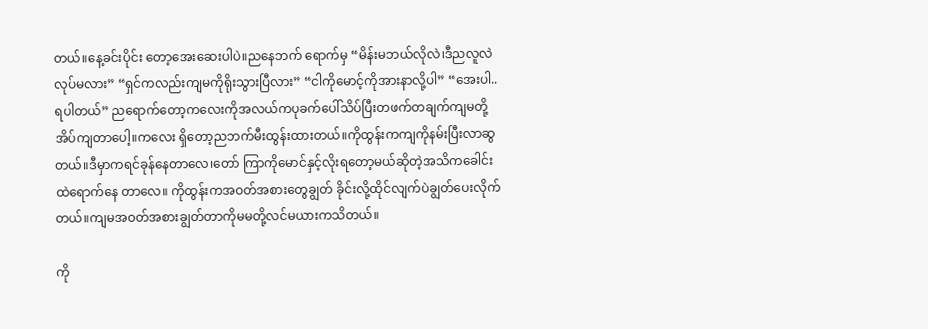တယ်။နေ့ခင်းပိုင်း တော့အေးဆေးပါပဲ။ညနေဘက် ရောက်မှ “မိန်းမဘယ်လိုလဲ၊ဒီညလူလဲလုပ်မလား” “ရှင်ကလည်းကျမကိုရိုးသွားပြီလား” “ငါကိုမောင့်ကိုအားနာလို့ပါ” “အေးပါ..ရပါတယ်” ညရောက်တော့ကလေးကိုအလယ်ကပုခက်ပေါ်သိပ်ပြီးတဖက်တချက်ကျမတို့အိပ်ကျတာပေါ့။ကလေး ရှိတော့ညဘက်မီးထွန်းထားတယ်။ကိုထွန်းကကျကိုနမ်းပြီးလာဆွတယ်။ဒီမှာကရင်ခုန်နေတာလေ၊တော် ကြာကိုမောင်နှင့်လိုးရတော့မယ်ဆိုတဲ့အသိကခေါင်းထဲရောက်နေ တာလေ။ ကိုထွန်းကအဝတ်အစားတွေချွတ် ခိုင်းလို့ထိုင်လျက်ပဲချွတ်ပေးလိုက်တယ်။ကျမအဝတ်အစားချွတ်တာကိုမမတို့လင်မယားကသိတယ်။

ကို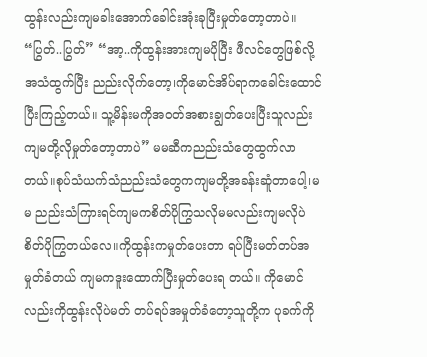ထွန်းလည်းကျမခါးအောက်ခေါင်းအုံးခုပြီးမှုတ်တော့တာပဲ။ “ပြွတ်..ပြွတ်” “အာ့..ကိုထွန်းအားကျမပိုပြီး ဖီလင်တွေဖြစ်လို့အသံထွက်ပြီး ညည်းလိုက်တော့၊ကိုမောင်အိပ်ရာကခေါင်းထောင်ပြီးကြည့်တယ်။ သူ့မိန်းမကိုအဝတ်အစားချွတ်ပေးပြီးသူလည်းကျမတို့လိုမှုတ်တော့တာပဲ” မမဆီကညည်းသံတွေထွက်လာ တယ်။စုပ်သံယက်သံညည်းသံတွေကကျမတို့အခန်းဆူံတာပေါ့၊မမ ညည်းသံကြားရင်ကျမကစိတ်ပိုကြွသလိုမမလည်းကျမလိုပဲစိတ်ပိုကြွတယ်လေ။ကိုထွန်းကမှုတ်ပေးတာ ရပ်ပြီးမတ်တပ်အမှုတ်ခံတယ် ကျမကဒူးထောက်ပြီးမှုတ်ပေးရ တယ်။ ကိုမောင်လည်းကိုထွန်းလိုပဲမတ် တပ်ရပ်အမှုတ်ခံတော့သူတို့က ပုခက်ကို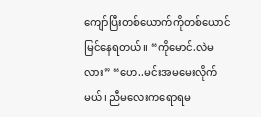ကျော်ပြီးတစ်ယောက်ကိုတစ်ယောင်မြင်နေရတယ်။ “ကိုမောင်.လဲမလား” “ဟေ..မင်းအမမေးလိုက်မယ်၊ ညီမလေးကရောရမ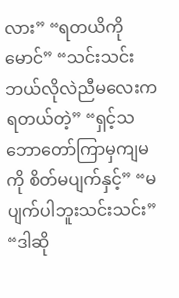လား” “ရတယိကိုမောင်” “သင်းသင်းဘယ်လိုလဲညီမလေးကရတယ်တဲ့” “ရှင့်သဘောတော်ကြာမှကျမကို စိတ်မပျက်နှင့်” “မပျက်ပါဘူးသင်းသင်း” “ဒါဆို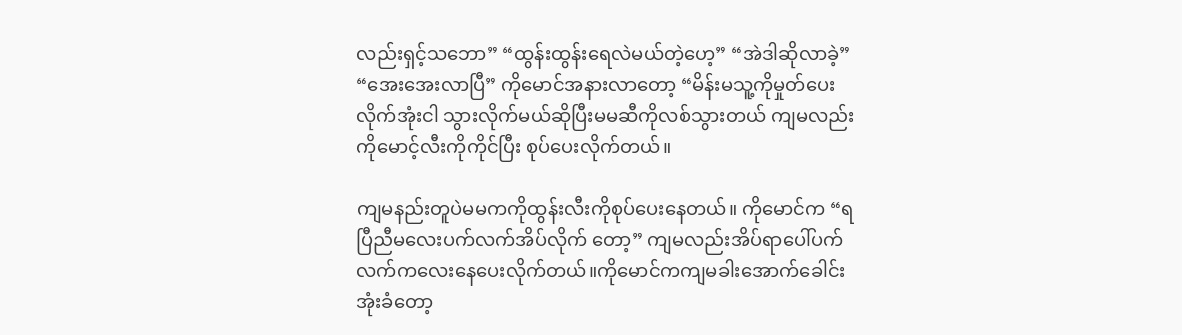လည်းရှင့်သဘော” “ထွန်းထွန်းရေလဲမယ်တဲ့ဟေ့” “အဲဒါဆိုလာခဲ့” “အေးအေးလာပြီ” ကိုမောင်အနားလာတော့ “မိန်းမသူ့ကိုမှုတ်ပေးလိုက်အုံးငါ သွားလိုက်မယ်ဆိုပြီးမမဆီကိုလစ်သွားတယ် ကျမလည်းကိုမောင့်လီးကိုကိုင်ပြီး စုပ်ပေးလိုက်တယ်။

ကျမနည်းတူပဲမမကကိုထွန်းလီးကိုစုပ်ပေးနေတယ်။ ကိုမောင်က “ရပြီညီမလေးပက်လက်အိပ်လိုက် တော့” ကျမလည်းအိပ်ရာပေါ်ပက်လက်ကလေးနေပေးလိုက်တယ်။ကိုမောင်ကကျမခါးအောက်ခေါင်းအုံးခံတော့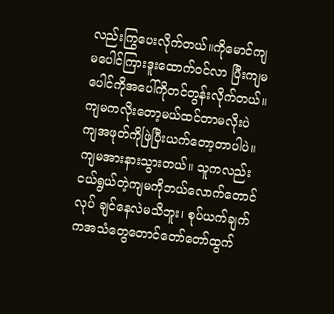လည်းကြွပေးလိုက်တယ်။ကိုမောင်ကျမပေါင်ကြားဒူးထောက်ဝင်လာ ပြီးကျမပေါင်ကိုအပေါ်ကိုတင်တွန်းလိုက်တယ်။ ကျမကလိုးတော့မယ်ထင်တာမလိုးပဲ ကျအဖုတ်ကိုဖြဲပြီးယက်တော့တာပါပဲ။ကျမအားနားသွားတယ်။ သူကလည်းငယ်ရွယ်တဲ့ကျမကိုဘယ်လောက်တောင်လုပ် ချင်နေလဲမသိဘူး၊ စုပ်ယက်ချက်ကအသံတွေတောင်တော်တော်ထွက်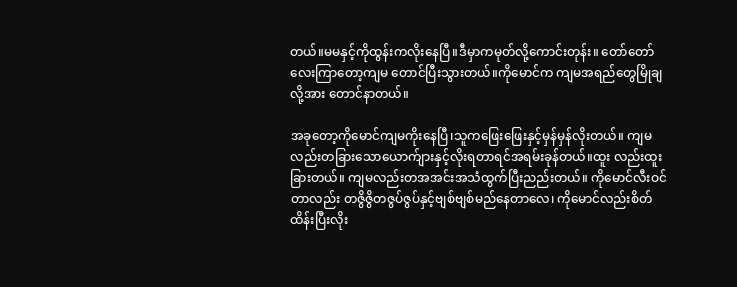တယ်။မမနှင့်ကိုထွန်းကလိုးနေပြီ။ဒီမှာကမုတ်လို့ကောင်းတုန်း။ တော်တော်လေးကြာတော့ကျမ တောင်ပြီးသွားတယ်။ကိုမောင်က ကျမအရည်တွေမြိုချလို့အား တောင်နာတယ်။

အခုတော့ကိုမောင်ကျမကိုးနေပြီ၊သူကဖြေးဖြေးနှင့်မှန်မှန်လိုးတယ်။ ကျမလည်းတခြားသောယောက်ျားနှင့်လိုးရတာရင်အရမ်းခုန်တယ်။ထူး လည်းထူးခြားတယ်။ ကျမလည်းတအအင်းအသံထွက်ပြီးညည်းတယ်။ ကိုမောင်လီးဝင်တာလည်း တဇွိဇွိတဇွပ်ဇွပ်နှင့်ဗျစ်ဗျစ်မည်နေတာလေ၊ ကိုမောင်လည်းစိတ်ထိန်းပြီးလိုး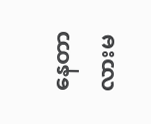နေတာလားမ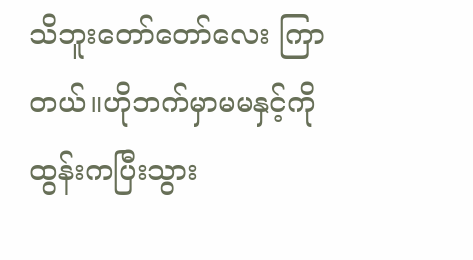သိဘူးတော်တော်လေး ကြာတယ်။ဟိုဘက်မှာမမနှင့်ကို ထွန်းကပြီးသွား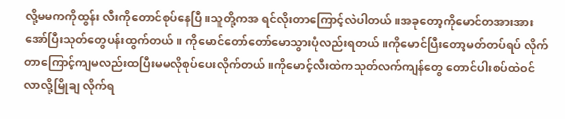လို့မမကကိုထွန်း လီးကိုတောင်စုပ်နေပြီ။သူတို့ကအ ရင်လိုးတာကြောင့်လဲပါတယ်။အခုတော့ကိုမောင်တအားအားအော်ပြီးသုတ်တွေပန်းထွက်တယ်။ ကိုမောင်တော်တော်မောသွားပုံလည်းရတယ်။ကိုမောင်ပြီးတော့မတ်တပ်ရပ် လိုက်တာကြောင့်ကျမလည်းထပြီးမမလိုစုပ်ပေးလိုက်တယ်။ကိုမောင့်လီးထဲကသုတ်လက်ကျန်တွေ တောင်ပါးစပ်ထဲဝင်လာလို့မြိုချ လိုက်ရ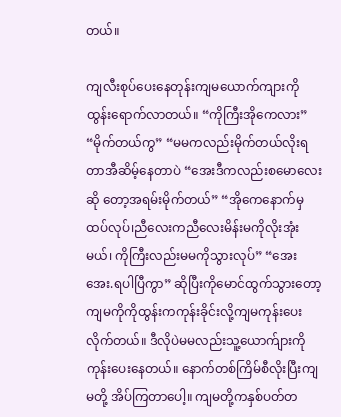တယ်။

ကျလီးစုပ်ပေးနေတုန်းကျမယောက်ကျားကိုထွန်းရောက်လာတယ်။ “ကိုကြီးအိုကေလား” “မိုက်တယ်ကွ” “မမကလည်းမိုက်တယ်လိုးရတာအီဆိမ့်နေတာပဲ “အေးဒီကလည်းစမောလေးဆို တော့အရမ်းမိုက်တယ်” “အိုကေနောက်မှထပ်လုပ်၊ညီလေးကညီလေးမိန်းမကိုလိုးအုံးမယ်၊ ကိုကြီးလည်းမမကိုသွားလုပ်” “အေးအေး.ရပါပြီကွာ” ဆိုပြီးကိုမောင်ထွက်သွားတော့ကျမကိုကိုထွန်းကကုန်းခိုင်းလို့ကျမကုန်းပေးလိုက်တယ်။ ဒီလိုပဲမမလည်းသူ့ယောက်ျားကိုကုန်းပေးနေတယ်။ နောက်တစ်ကြိမ်စီလိုးပြီးကျမတို့ အိပ်ကြတာပေါ့။ ကျမတို့ကနှစ်ပတ်တ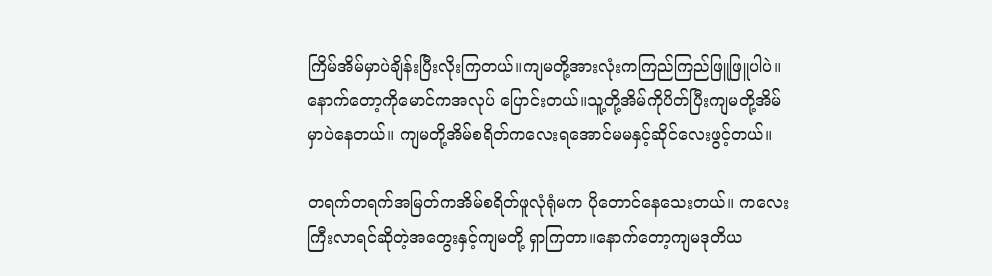ကြိမ်အိမ်မှာပဲချိန်းပြီးလိုးကြတယ်။ကျမတို့အားလုံးကကြည်ကြည်ဖြူဖြူပါပဲ။ နောက်တော့ကိုမောင်ကအလုပ် ပြောင်းတယ်။သူ့တို့အိမ်ကိုပိတ်ပြီးကျမတို့အိမ်မှာပဲနေတယ်။ ကျမတို့အိမ်စရိတ်ကလေးရအောင်မမနှင့်ဆိုင်လေးဖွင့်တယ်။

တရက်တရက်အမြတ်ကအိမ်စရိတ်ဖူလုံရုံမက ပိုတောင်နေသေးတယ်။ ကလေးကြီးလာရင်ဆိုတဲ့အတွေးနှင့်ကျမတို့ ရှာကြတာ။နောက်တော့ကျမဒုတိယ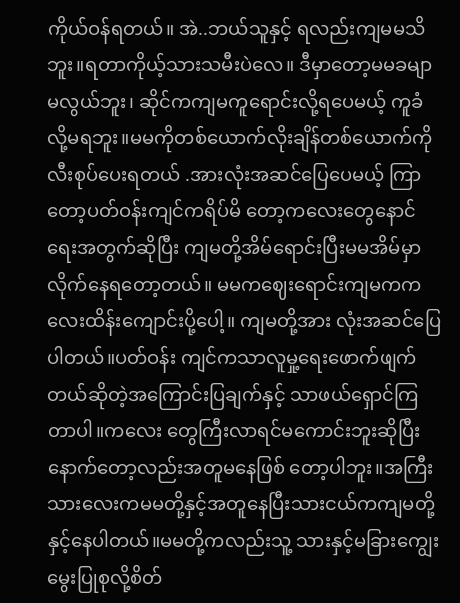ကိုယ်ဝန်ရတယ်။ အဲ..ဘယ်သူနှင့် ရလည်းကျမမသိဘူး။ရတာကိုယ့်သားသမီးပဲလေ။ ဒီမှာတော့မမခမျာမလွယ်ဘူး၊ ဆိုင်ကကျမကူရောင်းလို့ရပေမယ့် ကူခံလို့မရဘူး။မမကိုတစ်ယောက်လိုးချိန်တစ်ယောက်ကိုလီးစုပ်ပေးရတယ် .အားလုံးအဆင်ပြေပေမယ့် ကြာတော့ပတ်ဝန်းကျင်ကရိပ်မိ တော့ကလေးတွေနောင်ရေးအတွက်ဆိုပြီး ကျမတို့အိမ်ရောင်းပြီးမမအိမ်မှာလိုက်နေရတော့တယ်။ မမကဈေးရောင်းကျမကကလေးထိန်းကျောင်းပို့ပေါ့။ ကျမတို့အား လုံးအဆင်ပြေပါတယ်။ပတ်ဝန်း ကျင်ကသာလူမှု့ရေးဖောက်ဖျက် တယ်ဆိုတဲ့အကြောင်းပြချက်နှင့် သာဖယ်ရှောင်ကြတာပါ။ကလေး တွေကြီးလာရင်မကောင်းဘူးဆိုပြီးနောက်တော့လည်းအတူမနေဖြစ် တော့ပါဘူး။အကြီးသားလေးကမမတို့နှင့်အတူနေပြီးသားငယ်ကကျမတို့နှင့်နေပါတယ်။မမတို့ကလည်းသူ့ သားနှင့်မခြားကျွေးမွေးပြုစုလို့စိတ်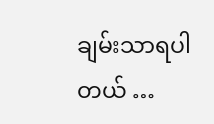ချမ်းသာရပါတယ် …